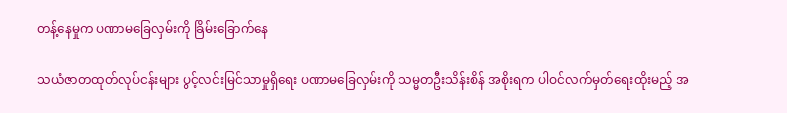တန့်နေမှုက ပဏာမခြေလှမ်းကို ခြိမ်းခြောက်နေ

သယံဇာတထုတ်လုပ်ငန်းများ ပွင့်လင်းမြင်သာမှုရှိရေး ပဏာမခြေလှမ်းကို သမ္မတဦးသိန်းစိန် အစိုးရက ပါဝင်လက်မှတ်ရေးထိုးမည့် အ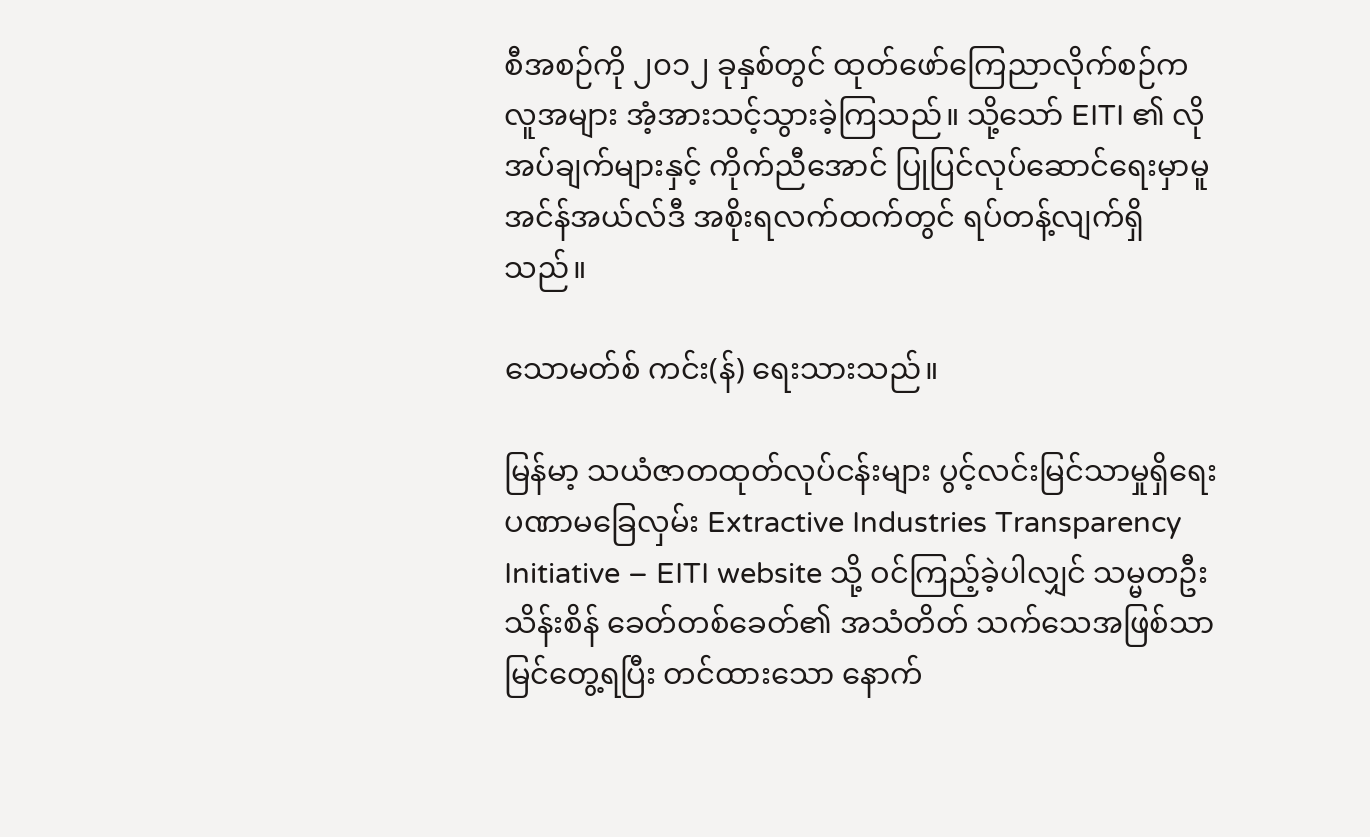စီအစဉ်ကို ၂၀၁၂ ခုနှစ်တွင် ထုတ်ဖော်ကြေညာလိုက်စဉ်က လူအများ အံ့အားသင့်သွားခဲ့ကြသည်။ သို့သော် EITI ၏ လိုအပ်ချက်များနှင့် ကိုက်ညီအောင် ပြုပြင်လုပ်ဆောင်ရေးမှာမူ အင်န်အယ်လ်ဒီ အစိုးရလက်ထက်တွင် ရပ်တန့်လျက်ရှိသည်။

သောမတ်စ် ကင်း(န်) ရေးသားသည်။

မြန်မာ့ သယံဇာတထုတ်လုပ်ငန်းများ ပွင့်လင်းမြင်သာမှုရှိရေး ပဏာမခြေလှမ်း Extractive Industries Transparency Initiative – EITI website သို့ ဝင်ကြည့်ခဲ့ပါလျှင် သမ္မတဦးသိန်းစိန် ခေတ်တစ်ခေတ်၏ အသံတိတ် သက်သေအဖြစ်သာ မြင်တွေ့ရပြီး တင်ထားသော နောက်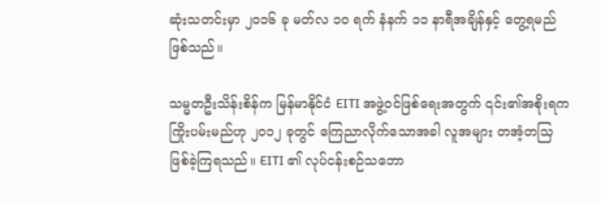ဆုံးသတင်းမှာ ၂၀၁၆ ခု မတ်လ ၁၀ ရက် နံနက် ၁၁ နာရီအချိန်နှင့် တွေ့ရမည်ဖြစ်သည်။

သမ္မတဦးသိန်းစိန်က မြန်မာနိုင်ငံ EITI အဖွဲ့ဝင်ဖြစ်ရေးအတွက် ၎င်း၏အစိုးရက ကြိုးပမ်းမည်ဟု ၂၀၁၂ ခုတွင် ကြေညာလိုက်သောအခါ လူအများ တအံ့တသြ ဖြစ်ခဲ့ကြရသည်။ EITI ၏ လုပ်ငန်းစဉ်သဘော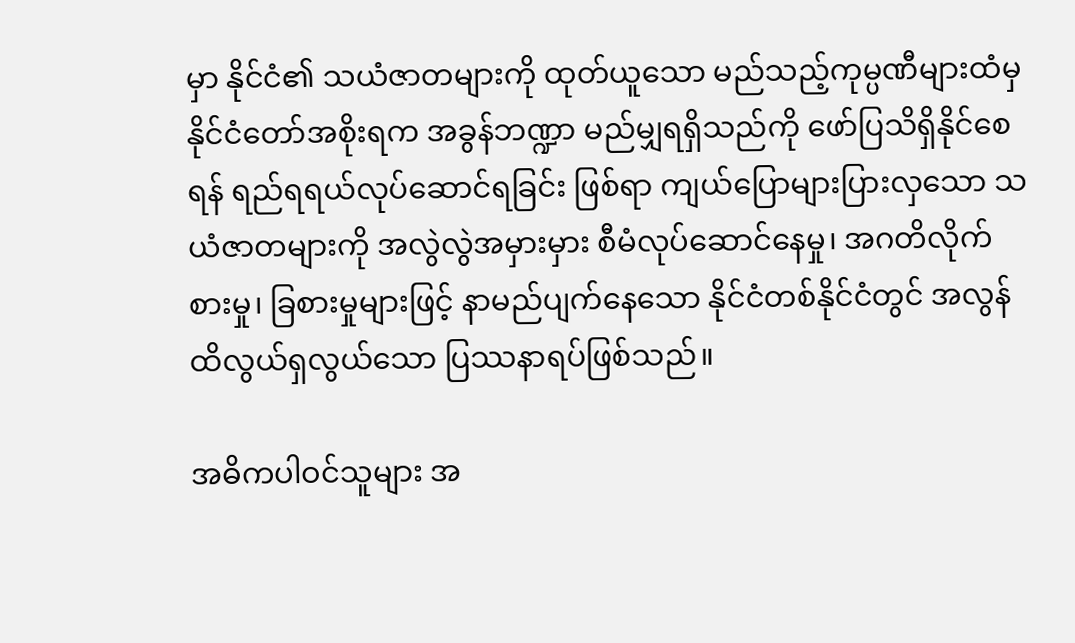မှာ နိုင်ငံ၏ သယံဇာတများကို ထုတ်ယူသော မည်သည့်ကုမ္ပဏီများထံမှ နိုင်ငံတော်အစိုးရက အခွန်ဘဏ္ဍာ မည်မျှရရှိသည်ကို ဖော်ပြသိရှိနိုင်စေရန် ရည်ရရယ်လုပ်ဆောင်ရခြင်း ဖြစ်ရာ ကျယ်ပြောများပြားလှသော သယံဇာတများကို အလွဲလွဲအမှားမှား စီမံလုပ်ဆောင်နေမှု၊ အဂတိလိုက်စားမှု၊ ခြစားမှုများဖြင့် နာမည်ပျက်နေသော နိုင်ငံတစ်နိုင်ငံတွင် အလွန်ထိလွယ်ရှလွယ်သော ပြဿနာရပ်ဖြစ်သည်။

အဓိကပါဝင်သူများ အ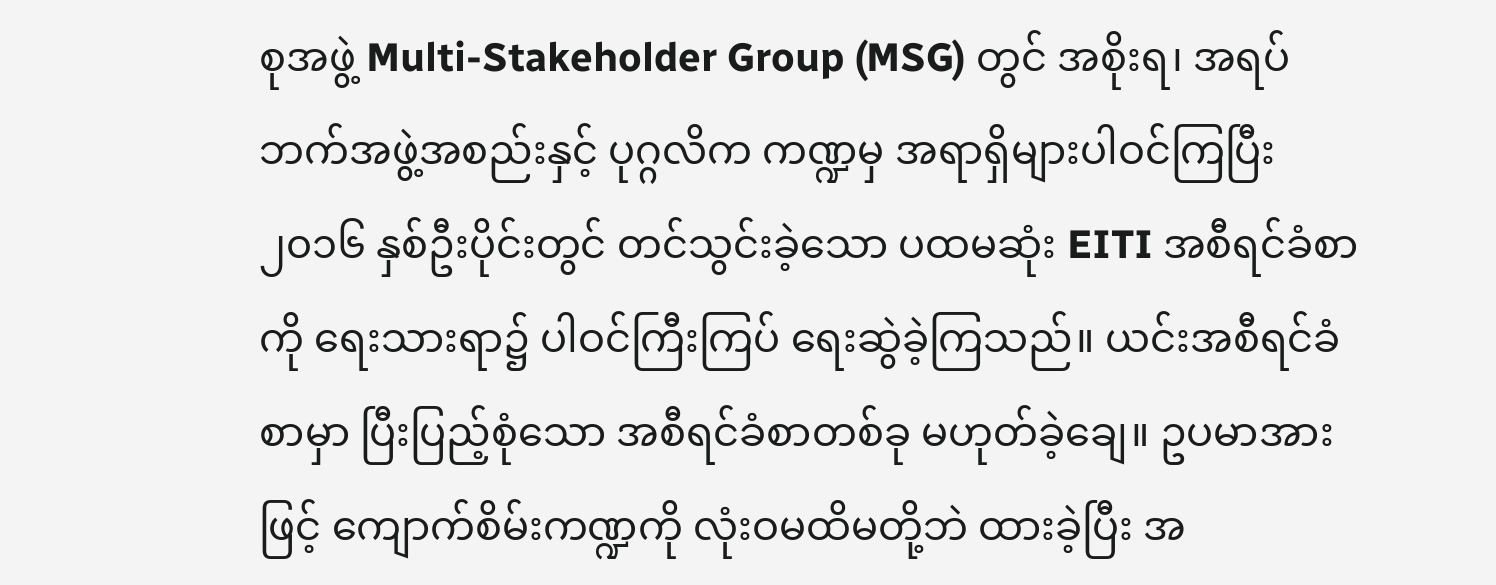စုအဖွဲ့ Multi-Stakeholder Group (MSG) တွင် အစိုးရ၊ အရပ်ဘက်အဖွဲ့အစည်းနှင့် ပုဂ္ဂလိက ကဏ္ဍမှ အရာရှိများပါဝင်ကြပြီး ၂၀၁၆ နှစ်ဦးပိုင်းတွင် တင်သွင်းခဲ့သော ပထမဆုံး EITI အစီရင်ခံစာကို ရေးသားရာ၌ ပါဝင်ကြီးကြပ် ရေးဆွဲခဲ့ကြသည်။ ယင်းအစီရင်ခံစာမှာ ပြီးပြည့်စုံသော အစီရင်ခံစာတစ်ခု မဟုတ်ခဲ့ချေ။ ဥပမာအားဖြင့် ကျောက်စိမ်းကဏ္ဍကို လုံးဝမထိမတို့ဘဲ ထားခဲ့ပြီး အ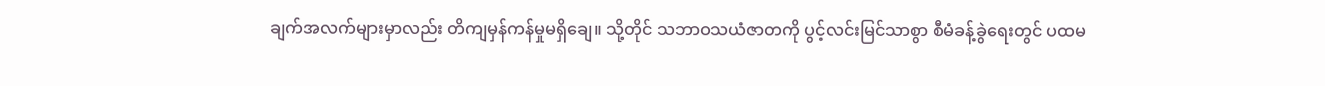ချက်အလက်များမှာလည်း တိကျမှန်ကန်မှုမရှိချေ။ သို့တိုင် သဘာဝသယံဇာတကို ပွင့်လင်းမြင်သာစွာ စီမံခန့်ခွဲရေးတွင် ပထမ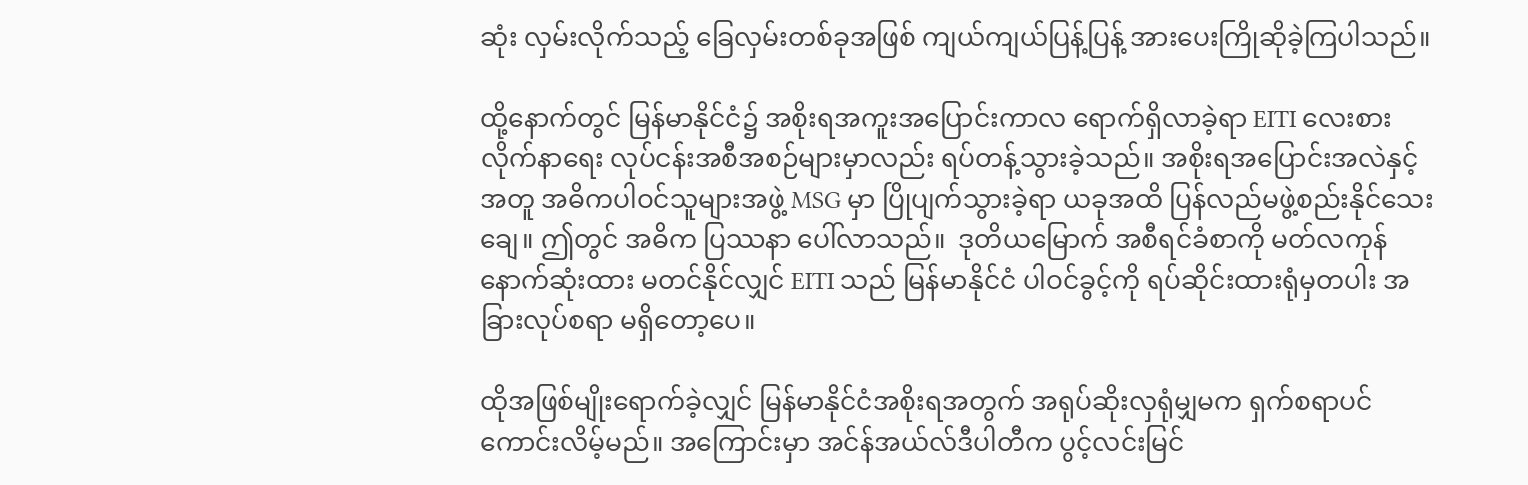ဆုံး လှမ်းလိုက်သည့် ခြေလှမ်းတစ်ခုအဖြစ် ကျယ်ကျယ်ပြန့်ပြန့် အားပေးကြိုဆိုခဲ့ကြပါသည်။

ထို့နောက်တွင် မြန်မာနိုင်ငံ၌ အစိုးရအကူးအပြောင်းကာလ ရောက်ရှိလာခဲ့ရာ EITI လေးစားလိုက်နာရေး လုပ်ငန်းအစီအစဉ်များမှာလည်း ရပ်တန့်သွားခဲ့သည်။ အစိုးရအပြောင်းအလဲနှင့်အတူ အဓိကပါဝင်သူများအဖွဲ့ MSG မှာ ပြိုပျက်သွားခဲ့ရာ ယခုအထိ ပြန်လည်မဖွဲ့စည်းနိုင်သေးချေ။ ဤတွင် အဓိက ပြဿနာ ပေါ်လာသည်။  ဒုတိယမြောက် အစီရင်ခံစာကို မတ်လကုန်နောက်ဆုံးထား မတင်နိုင်လျှင် EITI သည် မြန်မာနိုင်ငံ ပါဝင်ခွင့်ကို ရပ်ဆိုင်းထားရုံမှတပါး အခြားလုပ်စရာ မရှိတော့ပေ။

ထိုအဖြစ်မျိုးရောက်ခဲ့လျှင် မြန်မာနိုင်ငံအစိုးရအတွက် အရုပ်ဆိုးလှရုံမျှမက ရှက်စရာပင် ကောင်းလိမ့်မည်။ အကြောင်းမှာ အင်န်အယ်လ်ဒီပါတီက ပွင့်လင်းမြင်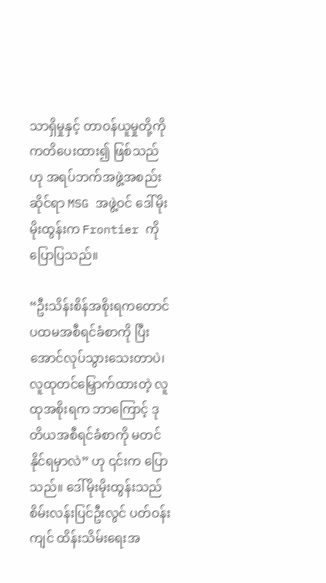သာရှိမှုနှင့် တာဝန်ယူမှုတို့ကို ကတိပေးထား၍ ဖြစ်သည်ဟု အရပ်ဘက်အဖွဲ့အစည်းဆိုင်ရာ MSG အဖွဲ့ဝင် ဒေါ်မိုးမိုးထွန်းက Frontier ကို ပြောပြသည်။

“ဦးသိန်းစိန်အစိုးရကတောင် ပထမအစီရင်ခံစာကို ပြီးအောင်လုပ်သွားသေးတာပဲ၊ လူထုတင်မြှောက်ထားတဲ့ လူထုအစိုးရက ဘာကြောင့် ဒုတိယအစီရင်ခံစာကို မတင်နိုင်ရမှာလဲ” ဟု ၎င်းက ပြောသည်။ ဒေါ်မိုးမိုးထွန်းသည် စိမ်းလန်းပြင်ဦးလွင် ပတ်ဝန်းကျင် ထိန်းသိမ်းရေးအ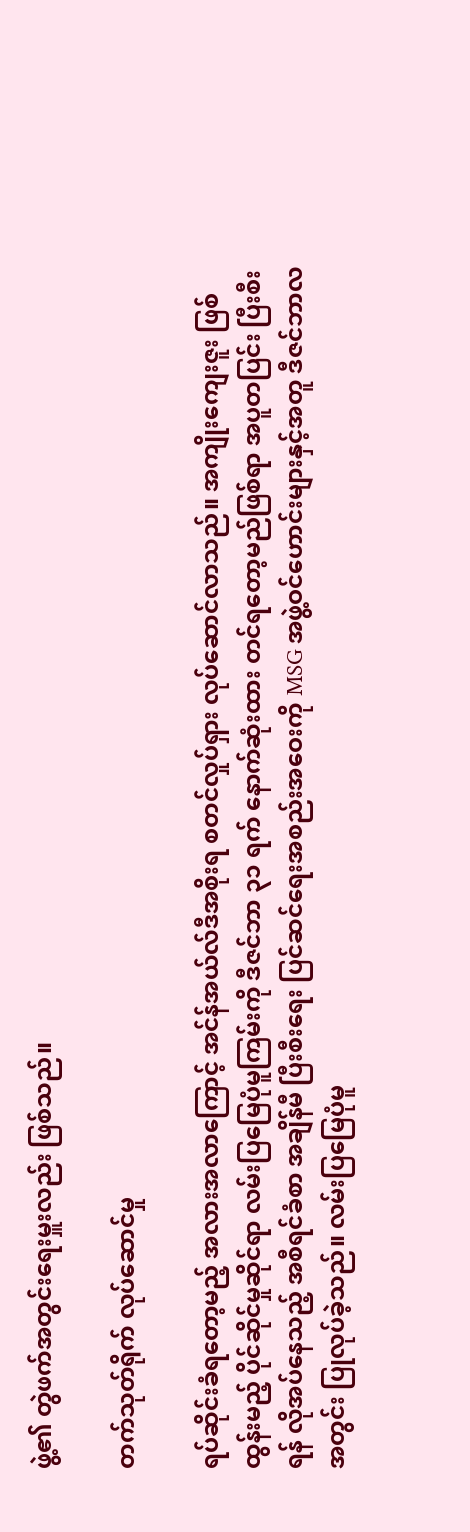ဖွဲ့၏ တွဲဖက်အတွင်းရေးမှူးလည်း ဖြစ်သည်။

တက်သုတ်ရိုက် လုပ်ဆောင်မှု

ရပ်ဆိုင်းခံရတော့မည့် အလားအလာကြောင့် အင်န်အယ်လ်ဒီအစိုးရ စတင်လှုပ်ရှား လုပ်ဆောင်လာသည်။ အကျိုးကျေးဇူး ဖြစ်ထွန်းမည့် ပိုင်ဆိုင်မှုဆိုင်ရာ လမ်းပြမြေပုံမူကြမ်းကို ဒီဇင်ဘာ ၃၁ ရက် နောက်ဆုံးထား တင်ရတော့မည်ဖြစ်ရာ အပူတပြင်း ပြီးစီးရန် လိုအပ်နေသည့် အစီရင်ခံစာ အချိန်မီ ပြီးစီးရေး ပြင်ဆင်ရေးအစည်းအဝေးကို MSG အဖွဲ့ဝင်ဟောင်းများနှင့်အတူ ဒီဇင်ဘာလအတွင်း ပြုလုပ်ခဲ့သည်။ လမ်းပြမြေပုံမူ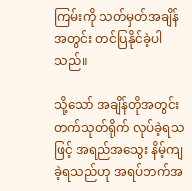ကြမ်းကို သတ်မှတ်အချိန်အတွင်း တင်ပြနိုင်ခဲ့ပါသည်။

သို့သော် အချိန်တိုအတွင်း တက်သုတ်ရိုက် လုပ်ခဲ့ရသဖြင့် အရည်အသွေး နိမ့်ကျခဲ့ရသည်ဟု အရပ်ဘက်အ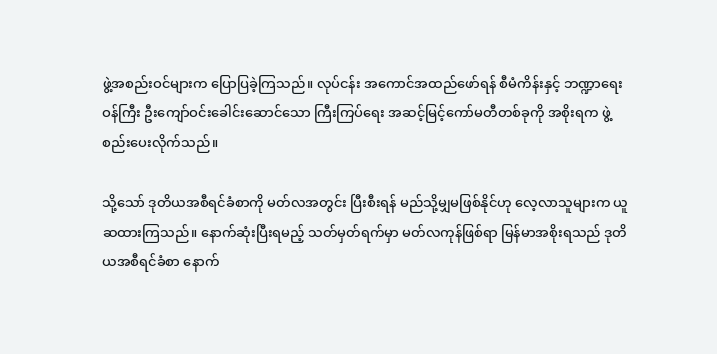ဖွဲ့အစည်းဝင်များက ပြောပြခဲ့ကြသည်။ လုပ်ငန်း အကောင်အထည်ဖော်ရန် စီမံကိန်းနှင့် ဘဏ္ဍာရေးဝန်ကြီး ဦးကျော်ဝင်းခေါင်းဆောင်သော ကြီးကြပ်ရေး အဆင့်မြင့်ကော်မတီတစ်ခုကို အစိုးရက ဖွဲ့စည်းပေးလိုက်သည်။

သို့သော် ဒုတိယအစီရင်ခံစာကို မတ်လအတွင်း ပြီးစီးရန် မည်သို့မျှမဖြစ်နိုင်ဟု လေ့လာသူများက ယူဆထားကြသည်။ နောက်ဆုံးပြီးရမည့် သတ်မှတ်ရက်မှာ မတ်လကုန်ဖြစ်ရာ မြန်မာအစိုးရသည် ဒုတိယအစီရင်ခံစာ နောက်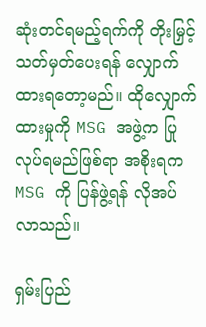ဆုံးတင်ရမည့်ရက်ကို တိုးမြှင့်သတ်မှတ်ပေးရန် လျှောက်ထားရတော့မည်။ ထိုလျှောက်ထားမှုကို MSG အဖွဲ့က ပြုလုပ်ရမည်ဖြစ်ရာ အစိုးရက MSG ကို ပြန်ဖွဲ့ရန် လိုအပ်လာသည်။

ရှမ်းပြည်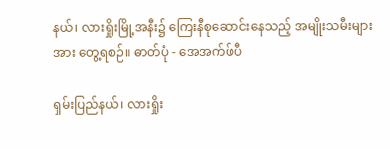နယ်၊ လားရှိုးမြို့အနီး၌ ကြေးနီစုဆောင်းနေသည့် အမျိုးသမီးများအား တွေ့ရစဉ်။ ဓာတ်ပုံ - အေအက်ဖ်ပီ

ရှမ်းပြည်နယ်၊ လားရှိုး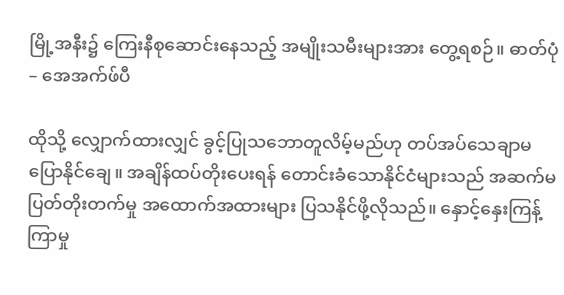မြို့အနီး၌ ကြေးနီစုဆောင်းနေသည့် အမျိုးသမီးများအား တွေ့ရစဉ်။ ဓာတ်ပုံ – အေအက်ဖ်ပီ

ထိုသို့ လျှောက်ထားလျှင် ခွင့်ပြုသဘောတူလိမ့်မည်ဟု တပ်အပ်သေချာမပြောနိုင်ချေ။ အချိန်ထပ်တိုးပေးရန် တောင်းခံသောနိုင်ငံများသည် အဆက်မပြတ်တိုးတက်မှု အထောက်အထားများ ပြသနိုင်ဖို့လိုသည်။ နှောင့်နှေးကြန့်ကြာမှု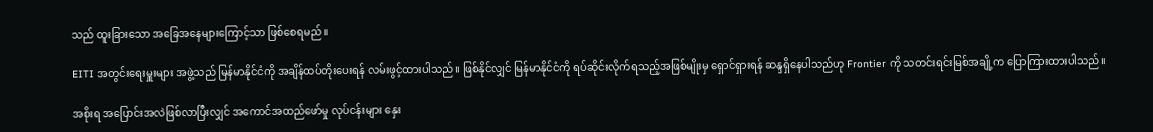သည် ထူးခြားသော အခြေအနေများကြောင့်သာ ဖြစ်စေရမည်။

EITI အတွင်းရေးမှူးများ အဖွဲ့သည် မြန်မာနိုင်ငံကို အချိန်ထပ်တိုးပေးရန် လမ်းဖွင့်ထားပါသည်။ ဖြစ်နိုင်လျှင် မြန်မာနိုင်ငံကို ရပ်ဆိုင်းလိုက်ရသည့်အဖြစ်မျိုးမှ ရှောင်ရှားရန် ဆန္ဒရှိနေပါသည်ဟု Frontier ကို သတင်းရင်းမြစ်အချို့က ပြောကြားထားပါသည်။

အစိုးရ အပြောင်းအလဲဖြစ်လာပြီးလျှင် အကောင်အထည်ဖော်မှု လုပ်ငန်းများ နှေး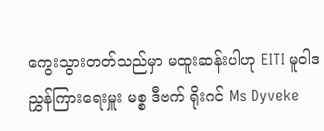ကွေးသွားတတ်သည်မှာ မထူးဆန်းပါဟု EITI မူဝါဒညွှန်ကြားရေးမှူး မစ္စ ဒီဗက် ရိုးဂင် Ms Dyveke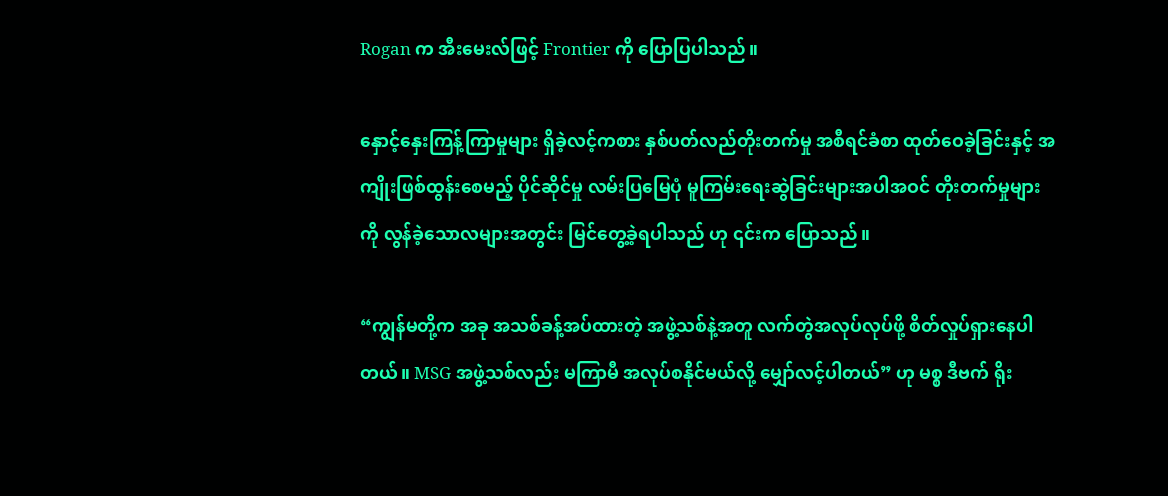Rogan က အီးမေးလ်ဖြင့် Frontier ကို ပြောပြပါသည်။

နှောင့်နှေးကြန့်ကြာမှုများ ရှိခဲ့လင့်ကစား နှစ်ပတ်လည်တိုးတက်မှု အစီရင်ခံစာ ထုတ်ဝေခဲ့ခြင်းနှင့် အကျိုးဖြစ်ထွန်းစေမည့် ပိုင်ဆိုင်မှု လမ်းပြမြေပုံ မူကြမ်းရေးဆွဲခြင်းများအပါအဝင် တိုးတက်မှုများကို လွန်ခဲ့သောလများအတွင်း မြင်တွေ့ခဲ့ရပါသည် ဟု ၎င်းက ပြောသည်။

“ကျွန်မတို့က အခု အသစ်ခန့်အပ်ထားတဲ့ အဖွဲ့သစ်နဲ့အတူ လက်တွဲအလုပ်လုပ်ဖို့ စိတ်လှုပ်ရှားနေပါတယ်။ MSG အဖွဲ့သစ်လည်း မကြာမီ အလုပ်စနိုင်မယ်လို့ မျှော်လင့်ပါတယ်” ဟု မစ္စ ဒီဗက် ရိုး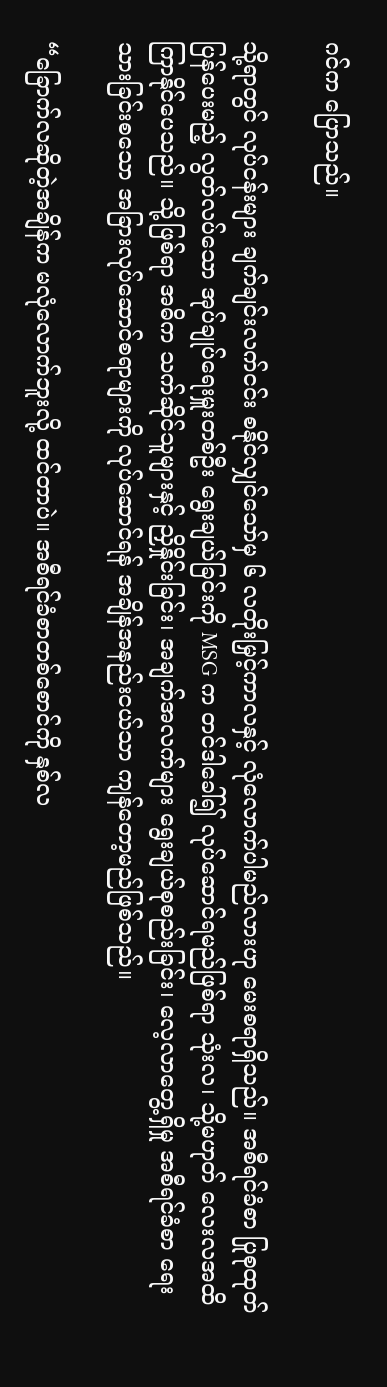ဂင်က ပြောသည်။

သို့ရာတွင် လုပ်ငန်းများ ချက်ချင်းလက်ငင်း စနိုင်လျှင်သော်မှ ၆ လတိုးမြှင့်ကာလနှင့် လုံလောက်ပါမည်လားဟု မေးစရာရှိသည်။ အစီရင်ခံစာ ပြုစုထုတ်ပြန်ပေးမည့် လွတ်လပ်သော အုပ်ချုပ်ရေးမှူးတစ်ဦး ရွေးချယ်ခြင်းကို MSG က တင်ဒါခေါ်၍ လုပ်ဆောင်ရမည်ဖြစ်ရာ သုံးလ၊ သို့မဟုတ် လေးလအထိ ကြာနိုင်ပေသည်။ သို့ဖြစ်ရာ အဓိက သက်ဆိုင်သူများနှင့် ညှိနှိုင်းခြင်း၊ အချက်အလက်များ ရွေးချယ်စုစည်းခြင်း၊ လေ့လာတွေ့ရှိမှု အစီရင်ခံစာ ရေးသားခြင်းစသော အခြားလုပ်ဆောင်စရာများကို လုပ်ဆောင်ရန် အချိန်အနည်းငယ်သာ ကျန်တော့မည်ဖြစ်သည်။

“ခြောက်လဆိုတဲ့အချိန်က မလုံလောက်ဘူးလို့ ထင်တာပဲ။ အစီရင်ခံစာတစ်စောင်ကို နှစ်လ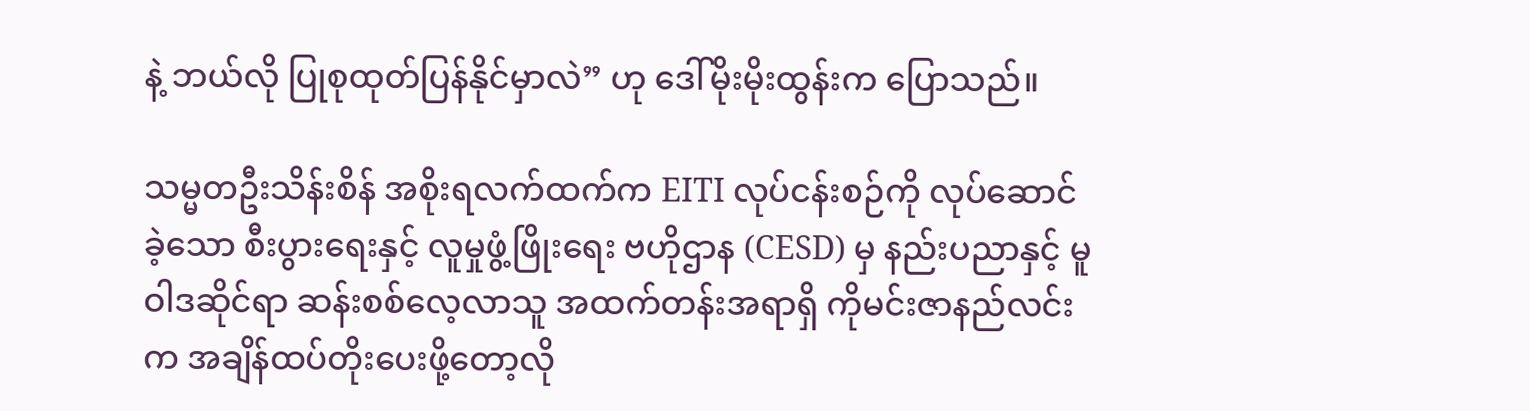နဲ့ ဘယ်လို ပြုစုထုတ်ပြန်နိုင်မှာလဲ” ဟု ဒေါ်မိုးမိုးထွန်းက ပြောသည်။

သမ္မတဦးသိန်းစိန် အစိုးရလက်ထက်က EITI လုပ်ငန်းစဉ်ကို လုပ်ဆောင်ခဲ့သော စီးပွားရေးနှင့် လူမှုဖွံ့ဖြိုးရေး ဗဟိုဌာန (CESD) မှ နည်းပညာနှင့် မူဝါဒဆိုင်ရာ ဆန်းစစ်လေ့လာသူ အထက်တန်းအရာရှိ ကိုမင်းဇာနည်လင်း က အချိန်ထပ်တိုးပေးဖို့တော့လို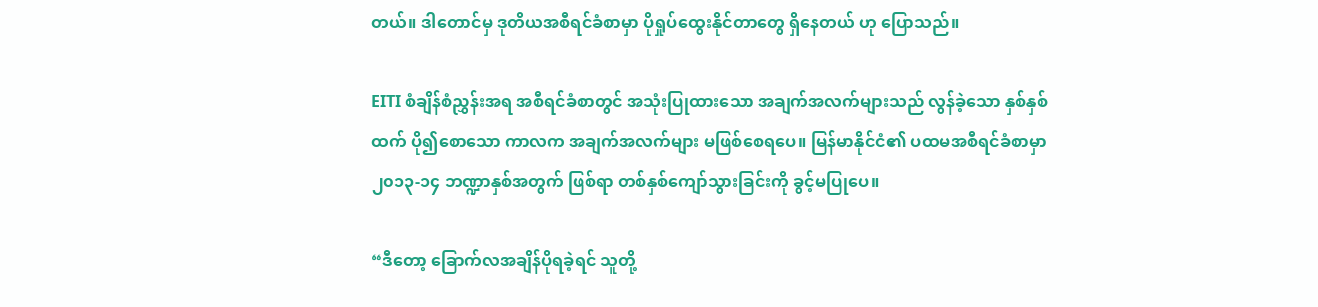တယ်။ ဒါတောင်မှ ဒုတိယအစီရင်ခံစာမှာ ပိုရှုပ်ထွေးနိုင်တာတွေ ရှိနေတယ် ဟု ပြောသည်။

EITI စံချိန်စံညွှန်းအရ အစီရင်ခံစာတွင် အသုံးပြုထားသော အချက်အလက်များသည် လွန်ခဲ့သော နှစ်နှစ်ထက် ပို၍စောသော ကာလက အချက်အလက်များ မဖြစ်စေရပေ။ မြန်မာနိုင်ငံ၏ ပထမအစီရင်ခံစာမှာ ၂၀၁၃-၁၄ ဘဏ္ဍာနှစ်အတွက် ဖြစ်ရာ တစ်နှစ်ကျော်သွားခြင်းကို ခွင့်မပြုပေ။

“ဒီတော့ ခြောက်လအချိန်ပိုရခဲ့ရင် သူတို့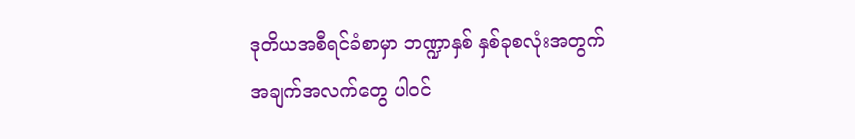ဒုတိယအစီရင်ခံစာမှာ ဘဏ္ဍာနှစ် နှစ်ခုစလုံးအတွက် အချက်အလက်တွေ ပါဝင်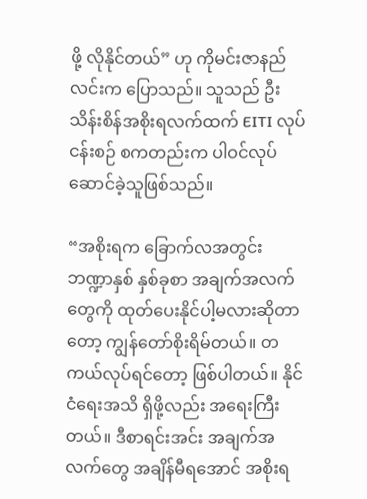ဖို့ လိုနိုင်တယ်” ဟု ကိုမင်းဇာနည်လင်းက ပြောသည်။ သူသည် ဦးသိန်းစိန်အစိုးရလက်ထက် EITI လုပ်ငန်းစဉ် စကတည်းက ပါဝင်လုပ်ဆောင်ခဲ့သူဖြစ်သည်။

“အစိုးရက ခြောက်လအတွင်း ဘဏ္ဍာနှစ် နှစ်ခုစာ အချက်အလက်တွေကို ထုတ်ပေးနိုင်ပါ့မလားဆိုတာတော့ ကျွန်တော်စိုးရိမ်တယ်။ တကယ်လုပ်ရင်တော့ ဖြစ်ပါတယ်။ နိုင်ငံရေးအသိ ရှိဖို့လည်း အရေးကြီးတယ်။ ဒီစာရင်းအင်း အချက်အလက်တွေ အချိန်မီရအောင် အစိုးရ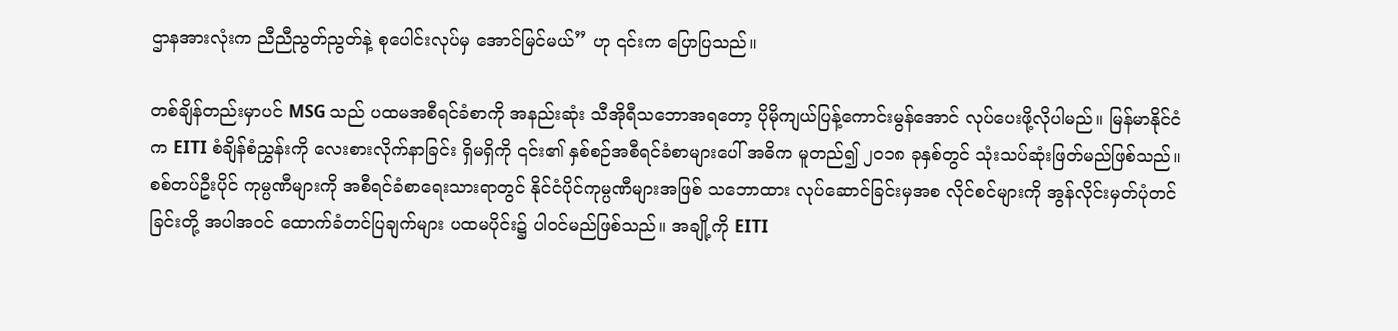ဌာနအားလုံးက ညီညီညွတ်ညွတ်နဲ့ စုပေါင်းလုပ်မှ အောင်မြင်မယ်” ဟု ၎င်းက ပြောပြသည်။

တစ်ချိန်တည်းမှာပင် MSG သည် ပထမအစီရင်ခံစာကို အနည်းဆုံး သီအိုရီသဘောအရတော့ ပိုမိုကျယ်ပြန့်ကောင်းမွန်အောင် လုပ်ပေးဖို့လိုပါမည်။ မြန်မာနိုင်ငံက EITI စံချိန်စံညွှန်းကို လေးစားလိုက်နာခြင်း ရှိမရှိကို ၎င်း၏ နှစ်စဉ်အစီရင်ခံစာများပေါ် အဓိက မူတည်၍ ၂၀၁၈ ခုနှစ်တွင် သုံးသပ်ဆုံးဖြတ်မည်ဖြစ်သည်။ စစ်တပ်ဦးပိုင် ကုမ္ပဏီများကို အစီရင်ခံစာရေးသားရာတွင် နိုင်ငံပိုင်ကုမ္ပဏီများအဖြစ် သဘောထား လုပ်ဆောင်ခြင်းမှအစ လိုင်စင်များကို အွန်လိုင်းမှတ်ပုံတင်ခြင်းတို့ အပါအဝင် ထောက်ခံတင်ပြချက်များ ပထမပိုင်း၌ ပါဝင်မည်ဖြစ်သည်။ အချို့ကို EITI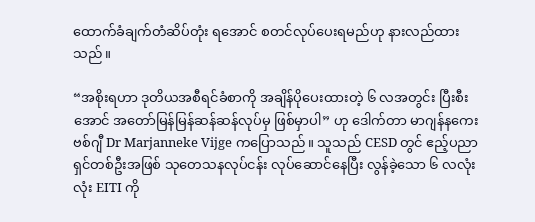ထောက်ခံချက်တံဆိပ်တုံး ရအောင် စတင်လုပ်ပေးရမည်ဟု နားလည်ထားသည်။

“အစိုးရဟာ ဒုတိယအစီရင်ခံစာကို အချိန်ပိုပေးထားတဲ့ ၆ လအတွင်း ပြီးစီးအောင် အတော်မြန်မြန်ဆန်ဆန်လုပ်မှ ဖြစ်မှာပါ” ဟု ဒေါက်တာ မာဂျန်နကေး ဗစ်ဂျီ Dr Marjanneke Vijge ကပြောသည်။ သူသည် CESD တွင် ဧည့်ပညာရှင်တစ်ဦးအဖြစ် သုတေသနလုပ်ငန်း လုပ်ဆောင်နေပြီး လွန်ခဲ့သော ၆ လလုံးလုံး EITI ကို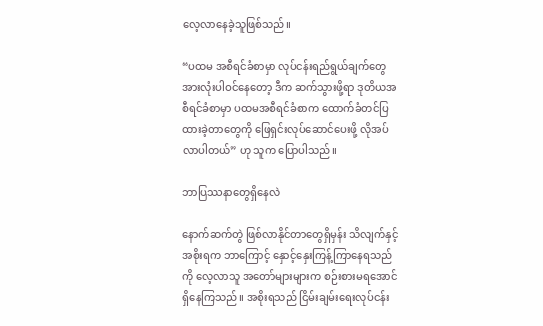လေ့လာနေခဲ့သူဖြစ်သည်။

“ပထမ အစီရင်ခံစာမှာ လုပ်ငန်းရည်ရွယ်ချက်တွေ အားလုံးပါဝင်နေတော့ ဒီက ဆက်သွားဖို့ရာ ဒုတိယအစီရင်ခံစာမှာ ပထမအစီရင်ခံစာက ထောက်ခံတင်ပြထားခဲ့တာတွေကို ဖြေရှင်းလုပ်ဆောင်ပေးဖို့ လိုအပ်လာပါတယ်” ဟု သူက ပြောပါသည်။

ဘာပြဿနာတွေရှိနေလဲ

နောက်ဆက်တွဲ ဖြစ်လာနိုင်တာတွေရှိမှန်း သိလျက်နှင့် အစိုးရက ဘာကြောင့် နှောင့်နှေးကြန့်ကြာနေရသည်ကို လေ့လာသူ အတော်များများက စဉ်းစားမရအောင် ရှိနေကြသည်။ အစိုးရသည် ငြိမ်းချမ်းရေးလုပ်ငန်း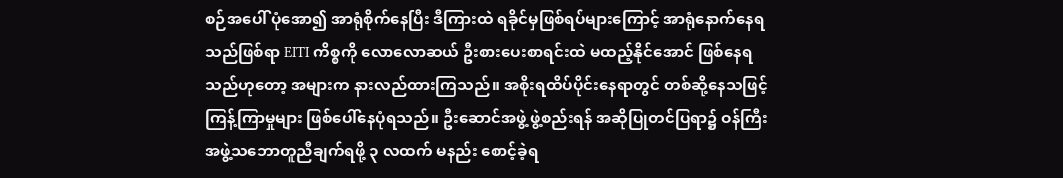စဉ်အပေါ် ပုံအော၍ အာရုံစိုက်နေပြီး ဒီကြားထဲ ရခိုင်မှဖြစ်ရပ်များကြောင့် အာရုံနောက်နေရသည်ဖြစ်ရာ EITI ကိစ္စကို လောလောဆယ် ဦးစားပေးစာရင်းထဲ မထည့်နိုင်အောင် ဖြစ်နေရသည်ဟုတော့ အများက နားလည်ထားကြသည်။ အစိုးရထိပ်ပိုင်းနေရာတွင် တစ်ဆို့နေသဖြင့် ကြန့်ကြာမှုများ ဖြစ်ပေါ်နေပုံရသည်။ ဦးဆောင်အဖွဲ့ ဖွဲ့စည်းရန် အဆိုပြုတင်ပြရာ၌ ဝန်ကြီးအဖွဲ့သဘောတူညီချက်ရဖို့ ၃ လထက် မနည်း စောင့်ခဲ့ရ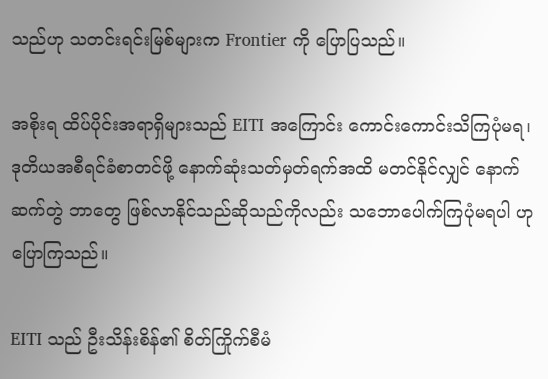သည်ဟု သတင်းရင်းမြစ်များက Frontier ကို ပြောပြသည်။

အစိုးရ ထိပ်ပိုင်းအရာရှိများသည် EITI အကြောင်း ကောင်းကောင်းသိကြပုံမရ၊ ဒုတိယအစီရင်ခံစာတင်ဖို့ နောက်ဆုံးသတ်မှတ်ရက်အထိ မတင်နိုင်လျှင် နောက်ဆက်တွဲ ဘာတွေ ဖြစ်လာနိုင်သည်ဆိုသည်ကိုလည်း သဘောပေါက်ကြပုံမရပါ ဟု ပြောကြသည်။

EITI သည် ဦးသိန်းစိန်၏ စိတ်ကြိုက်စီမံ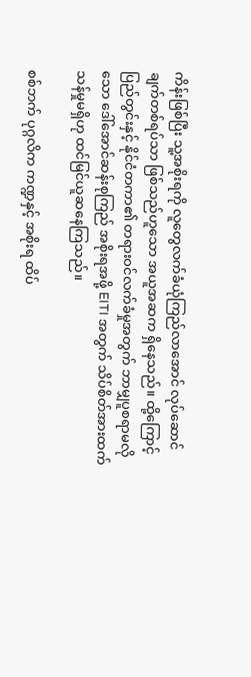ကိန်းဖြစ်ပြီး သူ့အစိုးရကို လူတွေလက်ခံယုံကြည်လာအောင် လုပ်ဆောင်ချက်တစ်ရပ်သာ ဖြစ်သည်ဟူသော အယူအဆက ရှိနေသည်။ ထို့ကြောင့် ပြည်တွင်းနှင့် နိုင်ငံတကာ၏ တရားဝင်လက်ခံမှုအတွက် ဘာမျှပူစရာမလိုသော ဒေါ်အောင်ဆန်းစုကြည် အစိုးရအဖို့ EITI အတွက် သိပ်စိတ်အားထက်သန်မှုမရှိဟု ထင်မြင်ယူဆနေကြသည်။

စစ်ဘက် ပုဂ္ဂလိက ကဏ္ဍနှင့် အစိုးရ ထိပ်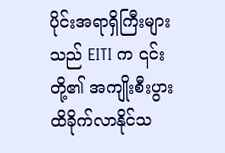ပိုင်းအရာရှိကြီးများသည် EITI က ၎င်းတို့၏ အကျိုးစီးပွား ထိခိုက်လာနိုင်သ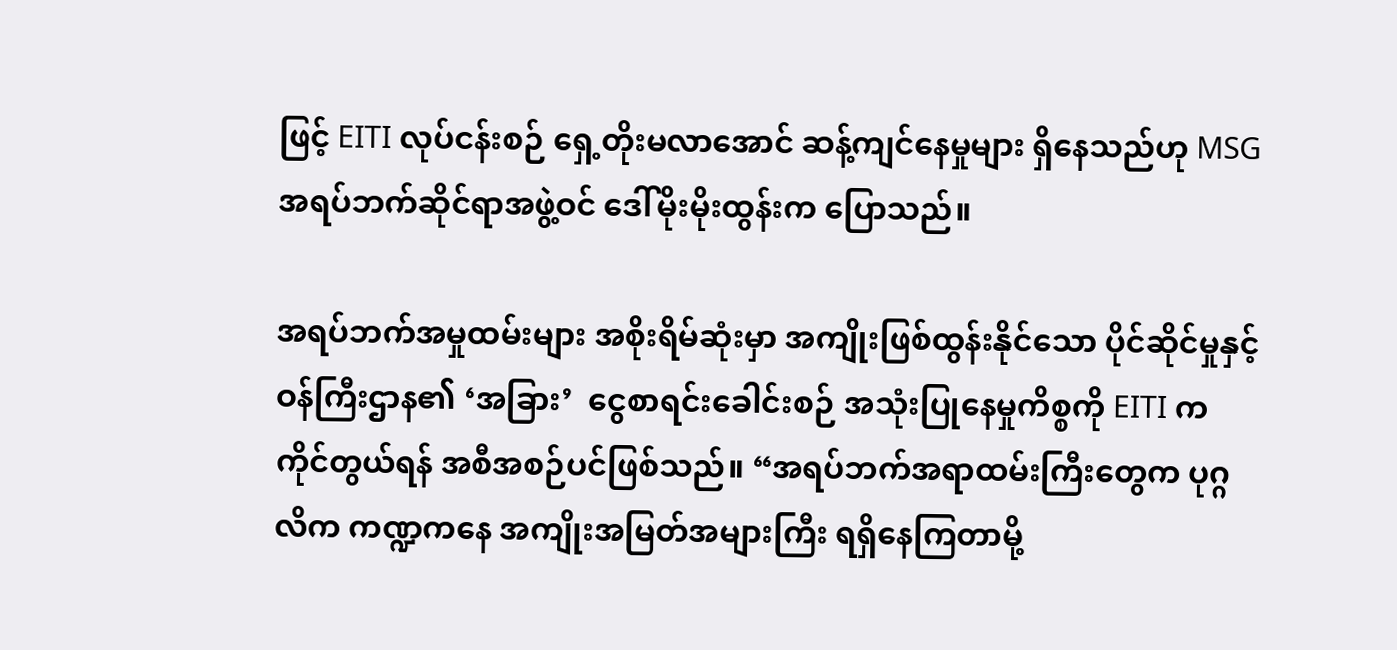ဖြင့် EITI လုပ်ငန်းစဉ် ရှေ့တိုးမလာအောင် ဆန့်ကျင်နေမှုများ ရှိနေသည်ဟု MSG အရပ်ဘက်ဆိုင်ရာအဖွဲ့ဝင် ဒေါ်မိုးမိုးထွန်းက ပြောသည်။

အရပ်ဘက်အမှုထမ်းများ အစိုးရိမ်ဆုံးမှာ အကျိုးဖြစ်ထွန်းနိုင်သော ပိုင်ဆိုင်မှုနှင့် ဝန်ကြီးဌာန၏ ‘အခြား’  ငွေစာရင်းခေါင်းစဉ် အသုံးပြုနေမှုကိစ္စကို EITI က ကိုင်တွယ်ရန် အစီအစဉ်ပင်ဖြစ်သည်။ “အရပ်ဘက်အရာထမ်းကြီးတွေက ပုဂ္ဂလိက ကဏ္ဍကနေ အကျိုးအမြတ်အများကြီး ရရှိနေကြတာမို့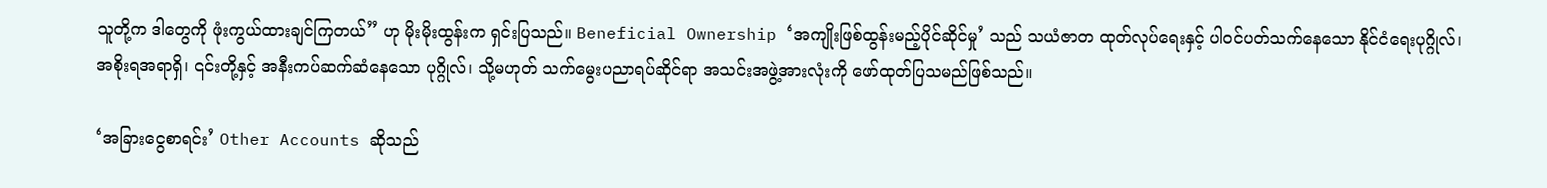သူတို့က ဒါတွေကို ဖုံးကွယ်ထားချင်ကြတယ်” ဟု မိုးမိုးထွန်းက ရှင်းပြသည်။ Beneficial Ownership ‘အကျိုးဖြစ်ထွန်းမည့်ပိုင်ဆိုင်မှု’ သည် သယံဇာတ ထုတ်လုပ်ရေးနှင့် ပါဝင်ပတ်သက်နေသော နိုင်ငံရေးပုဂ္ဂိုလ်၊ အစိုးရအရာရှိ၊ ၎င်းတို့နှင့် အနီးကပ်ဆက်ဆံနေသော ပုဂ္ဂိုလ်၊ သို့မဟုတ် သက်မွေးပညာရပ်ဆိုင်ရာ အသင်းအဖွဲ့အားလုံးကို ဖော်ထုတ်ပြသမည်ဖြစ်သည်။

‘အခြားငွေစာရင်း’ Other Accounts ဆိုသည်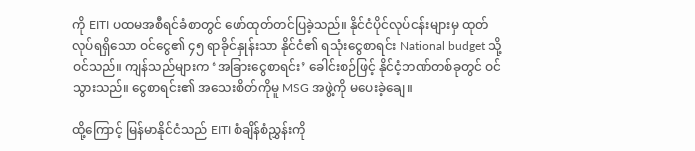ကို EITI ပထမအစီရင်ခံစာတွင် ဖော်ထုတ်တင်ပြခဲ့သည်။ နိုင်ငံပိုင်လုပ်ငန်းများမှ ထုတ်လုပ်ရရှိသော ဝင်ငွေ၏ ၄၅ ရာခိုင်နှုန်းသာ နိုင်ငံ၏ ရသုံးငွေစာရင်း National budget သို့ဝင်သည်။ ကျန်သည်များက ‘အခြားငွေစာရင်း’ ခေါင်းစဉ်ဖြင့် နိုင်ငံ့ဘဏ်တစ်ခုတွင် ဝင်သွားသည်။ ငွေစာရင်း၏ အသေးစိတ်ကိုမူ MSG အဖွဲ့ကို မပေးခဲ့ချေ။

ထို့ကြောင့် မြန်မာနိုင်ငံသည် EITI စံချိန်စံညွှန်းကို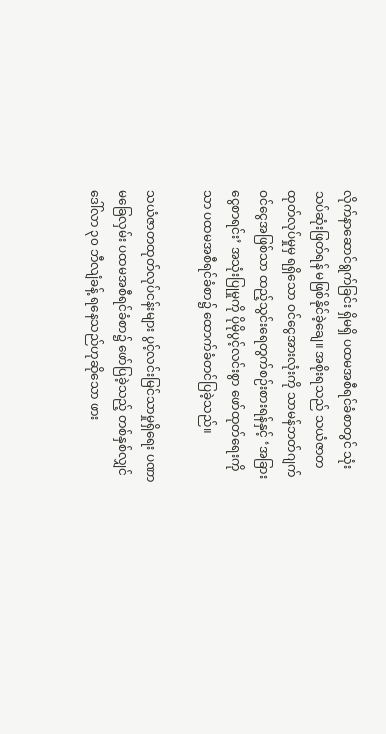လိုက်နာဆောင်ရွက်ခြင်း ရှိမရှိ ပထမအစီရင်ခံစာတွင် သုံးသပ်ဆုံးဖြတ်ရန် မဖြစ်နိုင်ခဲ့ချေ။ အစိုးရသည် သယံဇာတ ထုတ်လုပ်မှုမှ ရရှိသော ဝင်ငွေအားလုံးကို သာမန်ဘတ်ဂျက်ဝင်ငွေအဖြစ်သာ ထည့်သွင်းရေတွက်စဉ်းစားရန်နှင့် ‘အခြားငွေစာရင်း’ အသုံးပြုမှုကို ပိုမိုပွင့်လင်းစွာ ဖော်ထုတ်ရေးကိုသာ ပထမအစီရင်ခံစာ၌ ထောက်ခံတင်ပြခဲ့သည်။

သယံဇာတထုတ်လုပ်ငန်းများ ပွင့်လင်းမြင်သာမှုရှိရေး ပဏာမခြေလှမ်း ပထမအစီရင်ခံစာ၌ ဖော်ပြခဲ့သည့် တစ်နှစ်လျှင် ဒေါ်လာ ၃၀ ဘီလျံခန့် ရနေသည်ဟုဆိုသော ဖား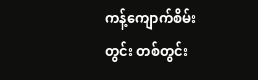ကန့်ကျောက်စိမ်းတွင်း တစ်တွင်း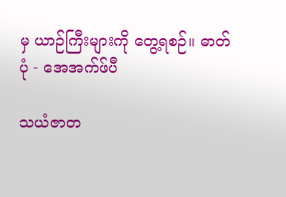မှ ယာဉ်ကြီးများကို တွေ့ရစဉ်။ ဓာတ်ပုံ - အေအက်ဖ်ပီ

သယံဇာတ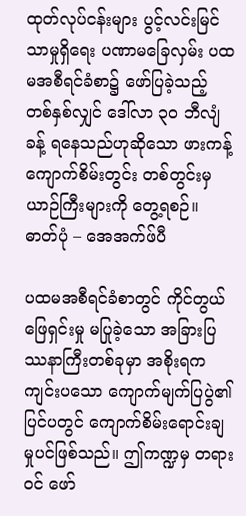ထုတ်လုပ်ငန်းများ ပွင့်လင်းမြင်သာမှုရှိရေး ပဏာမခြေလှမ်း ပထမအစီရင်ခံစာ၌ ဖော်ပြခဲ့သည့် တစ်နှစ်လျှင် ဒေါ်လာ ၃၀ ဘီလျံခန့် ရနေသည်ဟုဆိုသော ဖားကန့်ကျောက်စိမ်းတွင်း တစ်တွင်းမှ ယာဉ်ကြီးများကို တွေ့ရစဉ်။ ဓာတ်ပုံ – အေအက်ဖ်ပီ

ပထမအစီရင်ခံစာတွင် ကိုင်တွယ်ဖြေရှင်းမှု မပြုခဲ့သော အခြားပြဿနာကြီးတစ်ခုမှာ အစိုးရက ကျင်းပသော ကျောက်မျက်ပြပွဲ၏ ပြင်ပတွင် ကျောက်စိမ်းရောင်းချမှုပင်ဖြစ်သည်။ ဤကဏ္ဍမှ တရားဝင် ဖော်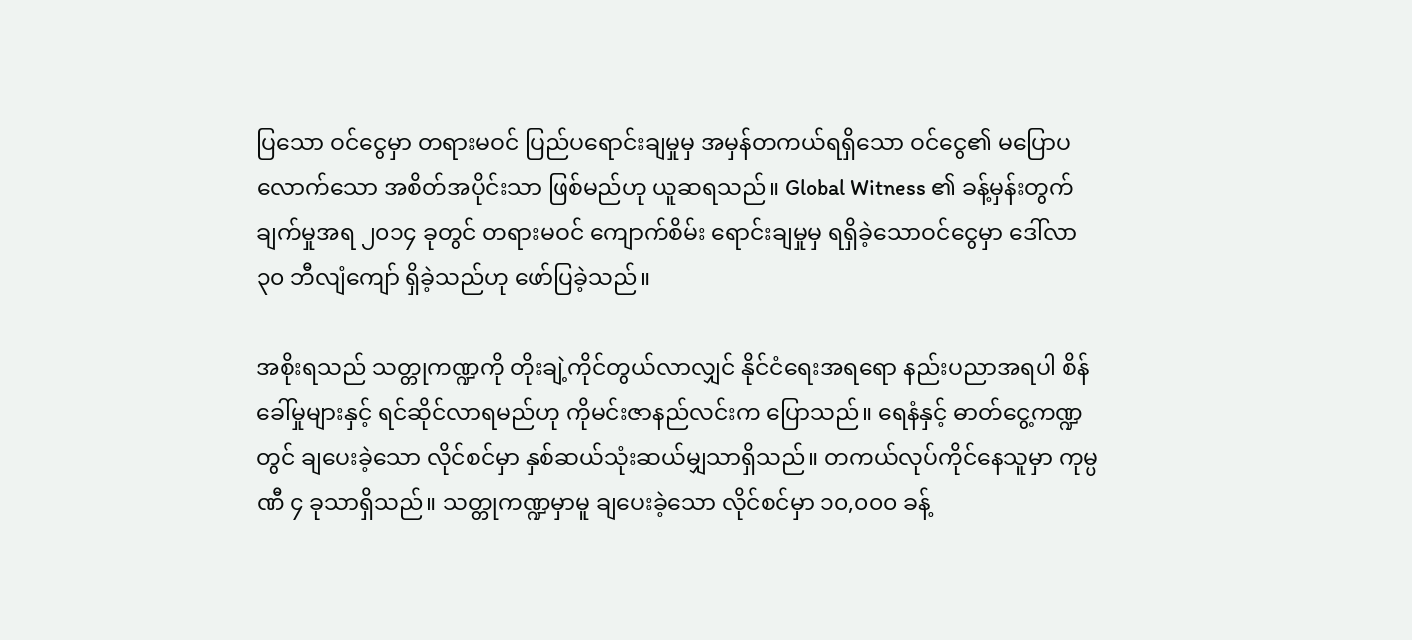ပြသော ဝင်ငွေမှာ တရားမဝင် ပြည်ပရောင်းချမှုမှ အမှန်တကယ်ရရှိသော ဝင်ငွေ၏ မပြောပလောက်သော အစိတ်အပိုင်းသာ ဖြစ်မည်ဟု ယူဆရသည်။ Global Witness ၏ ခန့်မှန်းတွက်ချက်မှုအရ ၂၀၁၄ ခုတွင် တရားမဝင် ကျောက်စိမ်း ရောင်းချမှုမှ ရရှိခဲ့သောဝင်ငွေမှာ ဒေါ်လာ ၃၀ ဘီလျံကျော် ရှိခဲ့သည်ဟု ဖော်ပြခဲ့သည်။

အစိုးရသည် သတ္တုကဏ္ဍကို တိုးချဲ့ကိုင်တွယ်လာလျှင် နိုင်ငံရေးအရရော နည်းပညာအရပါ စိန်ခေါ်မှုများနှင့် ရင်ဆိုင်လာရမည်ဟု ကိုမင်းဇာနည်လင်းက ပြောသည်။ ရေနံနှင့် ဓာတ်ငွေ့ကဏ္ဍတွင် ချပေးခဲ့သော လိုင်စင်မှာ နှစ်ဆယ်သုံးဆယ်မျှသာရှိသည်။ တကယ်လုပ်ကိုင်နေသူမှာ ကုမ္ပဏီ ၄ ခုသာရှိသည်။ သတ္တုကဏ္ဍမှာမူ ချပေးခဲ့သော လိုင်စင်မှာ ၁၀,၀၀၀ ခန့်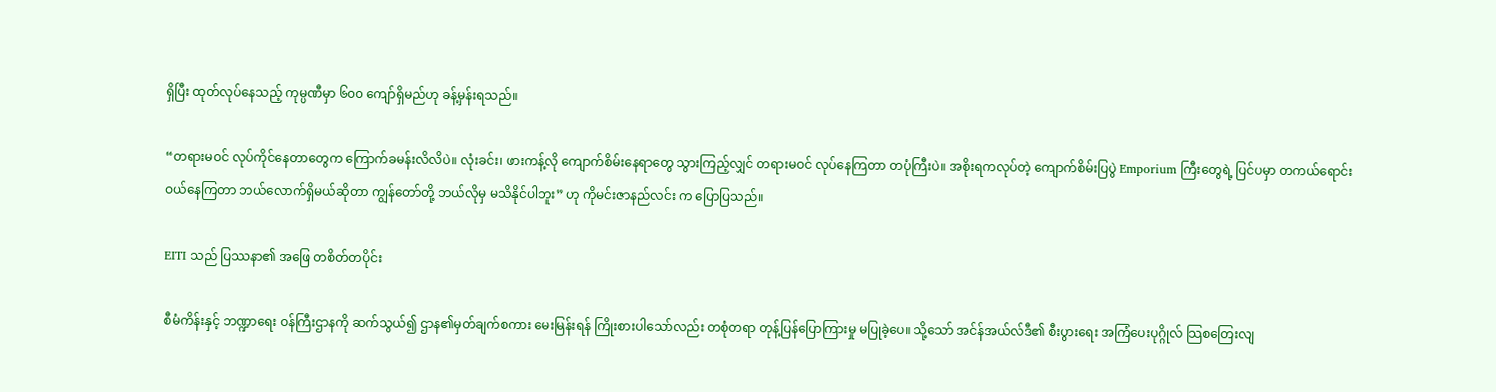ရှိပြီး ထုတ်လုပ်နေသည့် ကုမ္ပဏီမှာ ၆၀၀ ကျော်ရှိမည်ဟု ခန့်မှန်းရသည်။

“တရားမဝင် လုပ်ကိုင်နေတာတွေက ကြောက်ခမန်းလိလိပဲ။ လုံးခင်း၊ ဖားကန့်လို ကျောက်စိမ်းနေရာတွေ သွားကြည့်လျှင် တရားမဝင် လုပ်နေကြတာ တပုံကြီးပဲ။ အစိုးရကလုပ်တဲ့ ကျောက်စိမ်းပြပွဲ Emporium ကြီးတွေရဲ့ ပြင်ပမှာ တကယ်ရောင်းဝယ်နေကြတာ ဘယ်လောက်ရှိမယ်ဆိုတာ ကျွန်တော်တို့ ဘယ်လိုမှ မသိနိုင်ပါဘူး” ဟု ကိုမင်းဇာနည်လင်း က ပြောပြသည်။

EITI သည် ပြဿနာ၏ အဖြေ တစိတ်တပိုင်း

စီမံကိန်းနှင့် ဘဏ္ဍာရေး ဝန်ကြီးဌာနကို ဆက်သွယ်၍ ဌာန၏မှတ်ချက်စကား မေးမြန်းရန် ကြိုးစားပါသော်လည်း တစုံတရာ တုန့်ပြန်ပြောကြားမှု မပြုခဲ့ပေ။ သို့သော် အင်န်အယ်လ်ဒီ၏ စီးပွားရေး အကြံပေးပုဂ္ဂိုလ် သြစတြေးလျ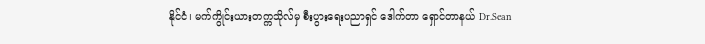နိုင်ငံ၊ မက်ကွိုင်းယားတက္ကသိုလ်မှ စီးပွားရေးပညာရှင် ဒေါက်တာ ရှောင်တာနယ် Dr.Sean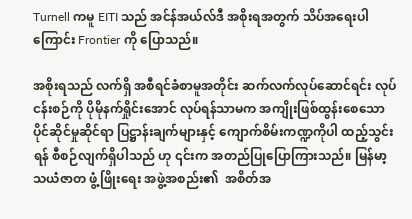Turnell ကမူ EITI သည် အင်န်အယ်လ်ဒီ အစိုးရအတွက် သိပ်အရေးပါကြောင်း Frontier ကို ပြောသည်။

အစိုးရသည် လက်ရှိ အစီရင်ခံစာမူအတိုင်း ဆက်လက်လုပ်ဆောင်ရင်း လုပ်ငန်းစဉ်ကို ပိုမိုနက်ရှိုင်းအောင် လုပ်ရန်သာမက အကျိုးဖြစ်ထွန်းစေသော ပိုင်ဆိုင်မှုဆိုင်ရာ ပြဋ္ဌာန်းချက်များနှင့် ကျောက်စိမ်းကဏ္ဍကိုပါ ထည့်သွင်းရန် စီစဉ်လျက်ရှိပါသည် ဟု ၎င်းက အတည်ပြုပြောကြားသည်။ မြန်မာ့သယံဇာတ ဖွံ့ဖြိုးရေး အဖွဲ့အစည်း၏  အစိတ်အ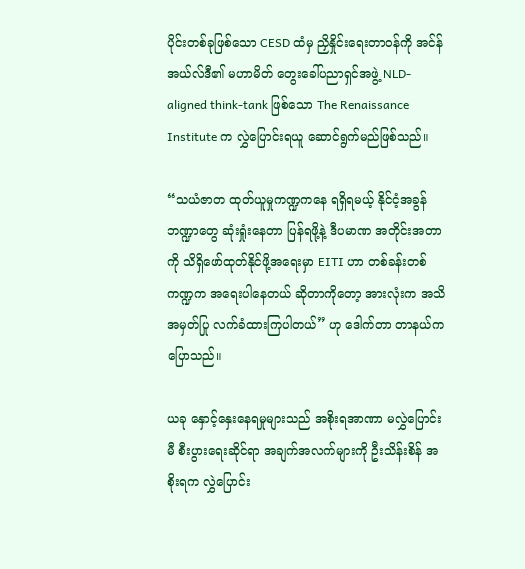ပိုင်းတစ်ခုဖြစ်သော CESD ထံမှ ညှိနှိုင်းရေးတာဝန်ကို အင်န်အယ်လ်ဒီ၏ မဟာမိတ် တွေးခေါ်ပညာရှင်အဖွဲ့ NLD-aligned think-tank ဖြစ်သော The Renaissance Institute က လွှဲပြောင်းရယူ ဆောင်ရွက်မည်ဖြစ်သည်။

“သယံဇာတ ထုတ်ယူမှုကဏ္ဍကနေ ရရှိရမယ့် နိုင်ငံ့အခွန်ဘဏ္ဍာတွေ ဆုံးရှုံးနေတာ ပြန်ရဖို့နဲ့ ဒီပမာဏ အတိုင်းအတာကို သိရှိဖော်ထုတ်နိုင်ဖို့အရေးမှာ EITI ဟာ တစ်ခန်းတစ်ကဏ္ဍက အရေးပါနေတယ် ဆိုတာကိုတော့ အားလုံးက အသိအမှတ်ပြု လက်ခံထားကြပါတယ်” ဟု ဒေါက်တာ တာနယ်က ပြောသည်။

ယခု နှောင့်နှေးနေရမှုများသည် အစိုးရအာဏာ မလွှဲပြောင်းမီ စီးပွားရေးဆိုင်ရာ အချက်အလက်များကို ဦးသိန်းစိန် အစိုးရက လွှဲပြောင်း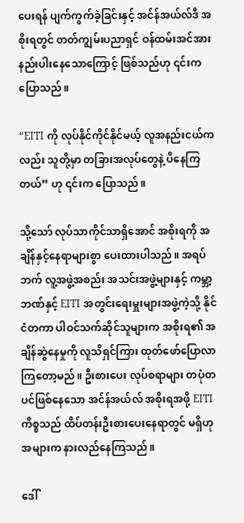ပေးရန် ပျက်ကွက်ခဲ့ခြင်းနှင့် အင်န်အယ်လ်ဒီ အစိုးရတွင် တတ်ကျွမ်းပညာရှင် ဝန်ထမ်းအင်အား နည်းပါးနေသောကြောင့် ဖြစ်သည်ဟု ၎င်းက ပြောသည်။

“EITI ကို လုပ်နိုင်ကိုင်နိုင်မယ့် လူအနည်းငယ်ကလည်း သူတို့မှာ တခြားအလုပ်တွေနဲ့ ပိနေကြတယ်” ဟု ၎င်းက ပြောသည်။

သို့သော် လုပ်သာကိုင်သာရှိအောင် အစိုးရကို အချိန်နှင့်နေရာများစွာ ပေးထားပါသည်။ အရပ်ဘက် လူ့အဖွဲ့အစည်း အသင်းအဖွဲ့များနှင့် ကမ္ဘာ့ဘဏ်နှင့် EITI အတွင်းရေးမှူးများအဖွဲ့ကဲ့သို့ နိုင်ငံတကာ ပါဝင်သက်ဆိုင်သူများက အစိုးရ၏ အချိန်ဆွဲနေမှုကို လူသိရှင်ကြား ထုတ်ဖော်ပြောလာကြတော့မည်။ ဦးစားပေး လုပ်စရာများ တပုံတပင်ဖြစ်နေသော အင်န်အယ်လ် အစိုးရအဖို့ EITI ကိစ္စသည် ထိပ်တန်းဦးစားပေးနေရာတွင် မရှိဟု အများက နားလည်နေကြသည်။

ဒေါ်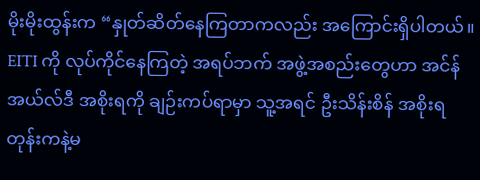မိုးမိုးထွန်းက “နှုတ်ဆိတ်နေကြတာကလည်း အကြောင်းရှိပါတယ်။ EITI ကို လုပ်ကိုင်နေကြတဲ့ အရပ်ဘက် အဖွဲ့အစည်းတွေဟာ အင်န်အယ်လ်ဒီ အစိုးရကို ချဉ်းကပ်ရာမှာ သူ့အရင် ဦးသိန်းစိန် အစိုးရတုန်းကနဲ့မ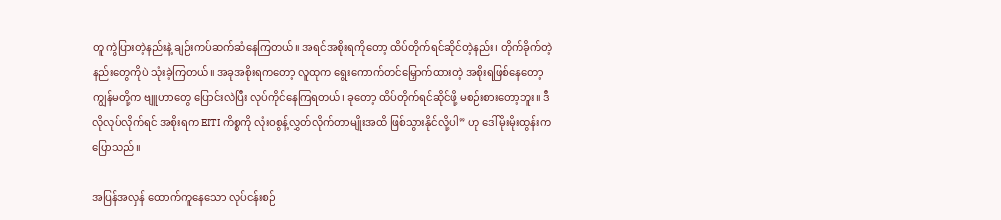တူ ကွဲပြားတဲ့နည်းနဲ့ ချဉ်းကပ်ဆက်ဆံနေကြတယ်။ အရင်အစိုးရကိုတော့ ထိပ်တိုက်ရင်ဆိုင်တဲ့နည်း၊ တိုက်ခိုက်တဲ့နည်းတွေကိုပဲ သုံးခဲ့ကြတယ်။ အခုအစိုးရကတော့ လူထုက ရွေးကောက်တင်မြှောက်ထားတဲ့ အစိုးရဖြစ်နေတော့ ကျွန်မတို့က ဗျူဟာတွေ ပြောင်းလဲပြီး လုပ်ကိုင်နေကြရတယ်၊ ခုတော့ ထိပ်တိုက်ရင်ဆိုင်ဖို့ မစဉ်းစားတော့ဘူး။ ဒီလိုလုပ်လိုက်ရင် အစိုးရက EITI ကိစ္စကို လုံးဝစွန့်လွှတ်လိုက်တာမျိုးအထိ ဖြစ်သွားနိုင်လို့ပါ” ဟု ဒေါ်မိုးမိုးထွန်းက ပြောသည်။

အပြန်အလှန် ထောက်ကူနေသော လုပ်ငန်းစဉ်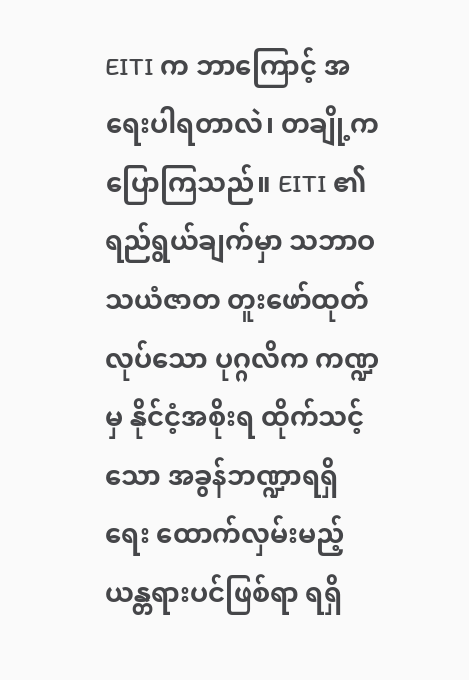EITI က ဘာကြောင့် အရေးပါရတာလဲ၊ တချို့က ပြောကြသည်။ EITI ၏ ရည်ရွယ်ချက်မှာ သဘာဝ သယံဇာတ တူးဖော်ထုတ်လုပ်သော ပုဂ္ဂလိက ကဏ္ဍမှ နိုင်ငံ့အစိုးရ ထိုက်သင့်သော အခွန်ဘဏ္ဍာရရှိရေး ထောက်လှမ်းမည့် ယန္တရားပင်ဖြစ်ရာ ရရှိ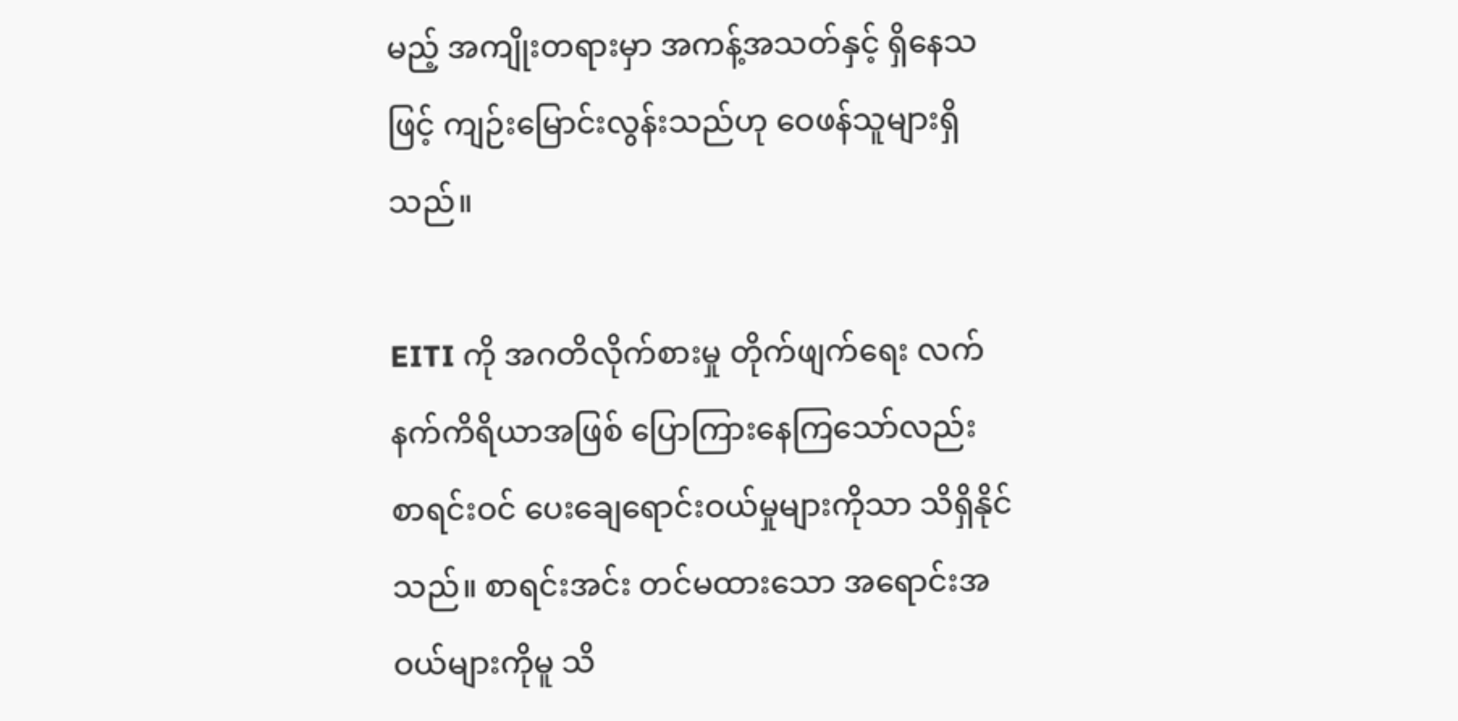မည့် အကျိုးတရားမှာ အကန့်အသတ်နှင့် ရှိနေသဖြင့် ကျဉ်းမြောင်းလွန်းသည်ဟု ဝေဖန်သူများရှိသည်။

EITI ကို အဂတိလိုက်စားမှု တိုက်ဖျက်ရေး လက်နက်ကိရိယာအဖြစ် ပြောကြားနေကြသော်လည်း စာရင်းဝင် ပေးချေရောင်းဝယ်မှုများကိုသာ သိရှိနိုင်သည်။ စာရင်းအင်း တင်မထားသော အရောင်းအဝယ်များကိုမူ သိ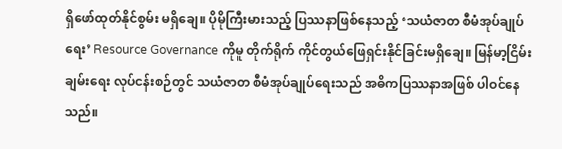ရှိဖော်ထုတ်နိုင်စွမ်း မရှိချေ။ ပိုမိုကြီးမားသည့် ပြဿနာဖြစ်နေသည့် ‘သယံဇာတ စီမံအုပ်ချုပ်ရေး’ Resource Governance ကိုမူ တိုက်ရိုက် ကိုင်တွယ်ဖြေရှင်းနိုင်ခြင်းမရှိချေ။ မြန်မာ့ငြိမ်းချမ်းရေး လုပ်ငန်းစဉ်တွင် သယံဇာတ စီမံအုပ်ချုပ်ရေးသည် အဓိကပြဿနာအဖြစ် ပါဝင်နေသည်။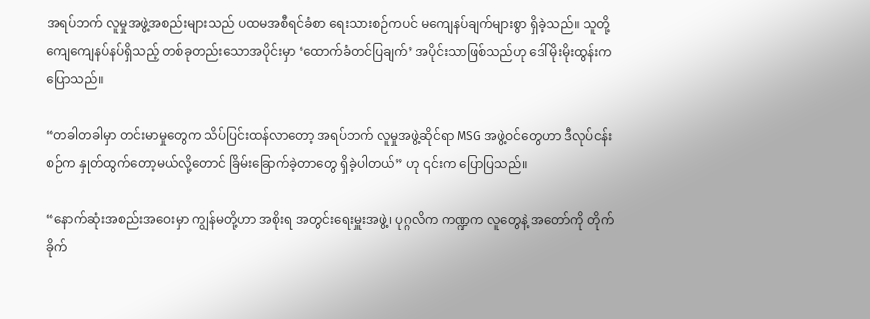အရပ်ဘက် လူမှုအဖွဲ့အစည်းများသည် ပထမအစီရင်ခံစာ ရေးသားစဉ်ကပင် မကျေနပ်ချက်များစွာ ရှိခဲ့သည်။ သူတို့ ကျေကျေနပ်နပ်ရှိသည့် တစ်ခုတည်းသောအပိုင်းမှာ ‘ထောက်ခံတင်ပြချက်’ အပိုင်းသာဖြစ်သည်ဟု ဒေါ်မိုးမိုးထွန်းက ပြောသည်။

“တခါတခါမှာ တင်းမာမှုတွေက သိပ်ပြင်းထန်လာတော့ အရပ်ဘက် လူမှုအဖွဲ့ဆိုင်ရာ MSG အဖွဲ့ဝင်တွေဟာ ဒီလုပ်ငန်းစဉ်က နှုတ်ထွက်တော့မယ်လို့တောင် ခြိမ်းခြောက်ခဲ့တာတွေ ရှိခဲ့ပါတယ်” ဟု ၎င်းက ပြောပြသည်။

“နောက်ဆုံးအစည်းအဝေးမှာ ကျွန်မတို့ဟာ အစိုးရ အတွင်းရေးမှူးအဖွဲ့၊ ပုဂ္ဂလိက ကဏ္ဍက လူတွေနဲ့ အတော်ကို တိုက်ခိုက်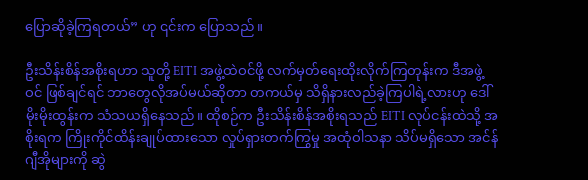ပြောဆိုခဲ့ကြရတယ်” ဟု ၎င်းက ပြောသည်။

ဦးသိန်းစိန်အစိုးရဟာ သူတို့ EITI အဖွဲ့ထဲဝင်ဖို့ လက်မှတ်ရေးထိုးလိုက်ကြတုန်းက ဒီအဖွဲ့ဝင် ဖြစ်ချင်ရင် ဘာတွေလိုအပ်မယ်ဆိုတာ တကယ်မှ သိရှိနားလည်ခဲ့ကြပါရဲ့လားဟု ဒေါ်မိုးမိုးထွန်းက သံသယရှိနေသည်။ ထိုစဉ်က ဦးသိန်းစိန်အစိုးရသည် EITI လုပ်ငန်းထဲသို့ အစိုးရက ကြိုးကိုင်ထိန်းချုပ်ထားသော လှုပ်ရှားတက်ကြွမှု အထုံဝါသနာ သိပ်မရှိသော အင်န်ဂျီအိုများကို ဆွဲ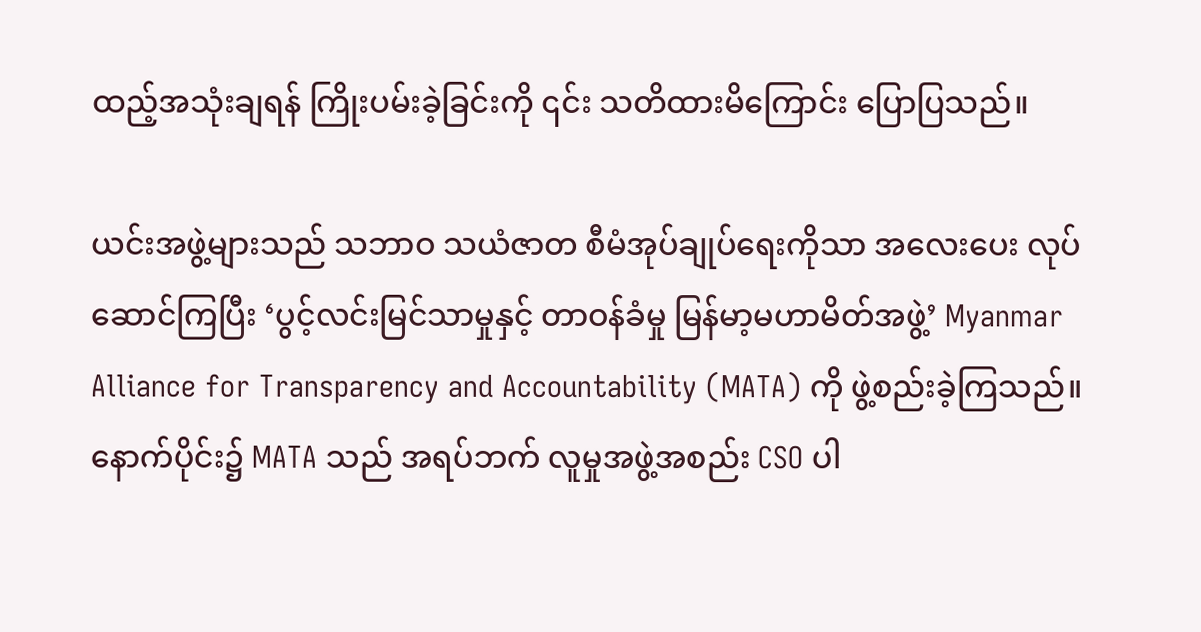ထည့်အသုံးချရန် ကြိုးပမ်းခဲ့ခြင်းကို ၎င်း သတိထားမိကြောင်း ပြောပြသည်။

ယင်းအဖွဲ့များသည် သဘာဝ သယံဇာတ စီမံအုပ်ချုပ်ရေးကိုသာ အလေးပေး လုပ်ဆောင်ကြပြီး ‘ပွင့်လင်းမြင်သာမှုနှင့် တာဝန်ခံမှု မြန်မာ့မဟာမိတ်အဖွဲ့’ Myanmar Alliance for Transparency and Accountability (MATA) ကို ဖွဲ့စည်းခဲ့ကြသည်။ နောက်ပိုင်း၌ MATA သည် အရပ်ဘက် လူမှုအဖွဲ့အစည်း CSO ပါ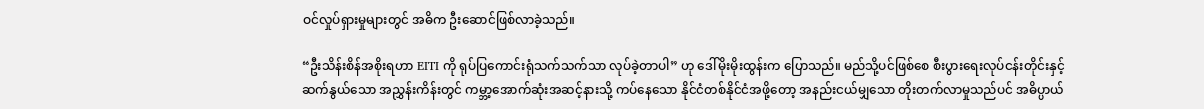ဝင်လှုပ်ရှားမှုများတွင် အဓိက ဦးဆောင်ဖြစ်လာခဲ့သည်။

“ဦးသိန်းစိန်အစိုးရဟာ EITI ကို ရုပ်ပြကောင်းရုံသက်သက်သာ လုပ်ခဲ့တာပါ” ဟု ဒေါ်မိုးမိုးထွန်းက ပြောသည်။ မည်သို့ပင်ဖြစ်စေ စီးပွားရေးလုပ်ငန်းတိုင်းနှင့် ဆက်နွယ်သော အညွှန်းကိန်းတွင် ကမ္ဘာ့အောက်ဆုံးအဆင့်နားသို့ ကပ်နေသော နိုင်ငံတစ်နိုင်ငံအဖို့တော့ အနည်းငယ်မျှသော တိုးတက်လာမှုသည်ပင် အဓိပ္ပာယ်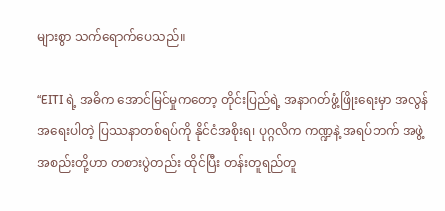များစွာ သက်ရောက်ပေသည်။

“EITI ရဲ့ အဓိက အောင်မြင်မှုကတော့ တိုင်းပြည်ရဲ့ အနာဂတ်ဖွံ့ဖြိုးရေးမှာ အလွန်အရေးပါတဲ့ ပြဿနာတစ်ရပ်ကို နိုင်ငံအစိုးရ၊ ပုဂ္ဂလိက ကဏ္ဍနဲ့ အရပ်ဘက် အဖွဲ့အစည်းတို့ဟာ တစားပွဲတည်း ထိုင်ပြီး တန်းတူရည်တူ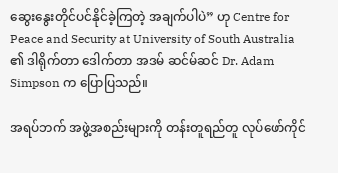ဆွေးနွေးတိုင်ပင်နိုင်ခဲ့ကြတဲ့ အချက်ပါပဲ” ဟု Centre for Peace and Security at University of South Australia ၏ ဒါရိုက်တာ ဒေါက်တာ အဒမ် ဆင်မ်ဆင် Dr. Adam Simpson က ပြောပြသည်။

အရပ်ဘက် အဖွဲ့အစည်းများကို တန်းတူရည်တူ လုပ်ဖော်ကိုင်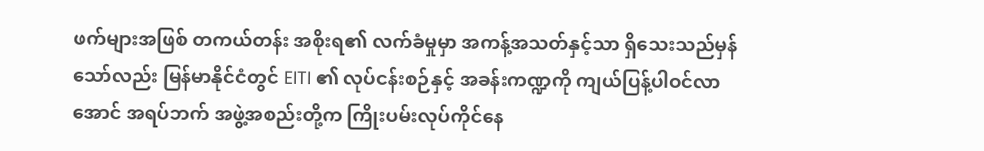ဖက်များအဖြစ် တကယ်တန်း အစိုးရ၏ လက်ခံမှုမှာ အကန့်အသတ်နှင့်သာ ရှိသေးသည်မှန်သော်လည်း မြန်မာနိုင်ငံတွင် EITI ၏ လုပ်ငန်းစဉ်နှင့် အခန်းကဏ္ဍကို ကျယ်ပြန့်ပါဝင်လာအောင် အရပ်ဘက် အဖွဲ့အစည်းတို့က ကြိုးပမ်းလုပ်ကိုင်နေ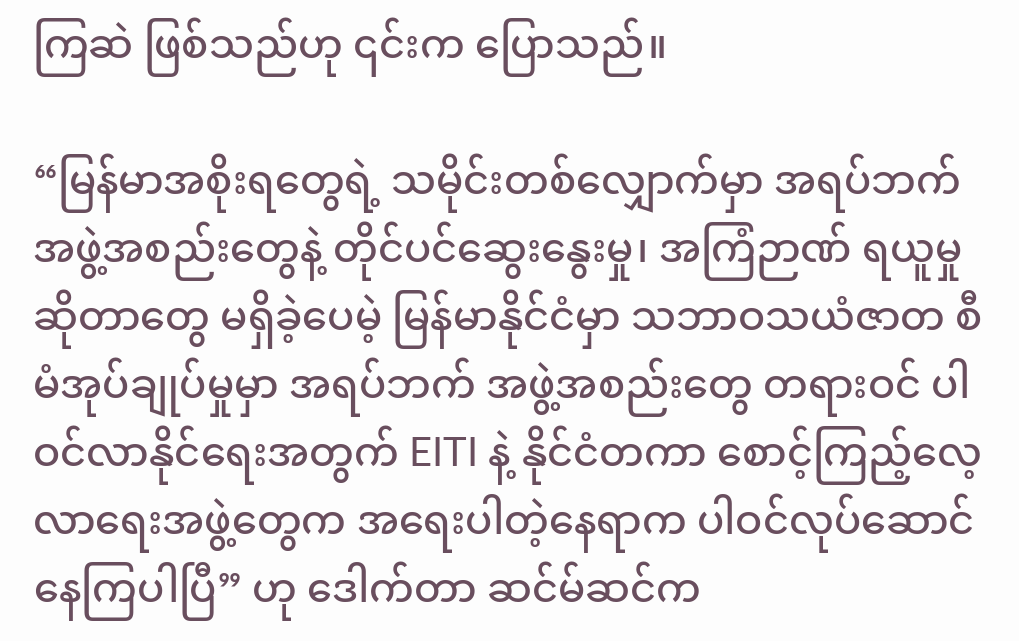ကြဆဲ ဖြစ်သည်ဟု ၎င်းက ပြောသည်။

“မြန်မာအစိုးရတွေရဲ့ သမိုင်းတစ်လျှောက်မှာ အရပ်ဘက် အဖွဲ့အစည်းတွေနဲ့ တိုင်ပင်ဆွေးနွေးမှု၊ အကြံဉာဏ် ရယူမှုဆိုတာတွေ မရှိခဲ့ပေမဲ့ မြန်မာနိုင်ငံမှာ သဘာဝသယံဇာတ စီမံအုပ်ချုပ်မှုမှာ အရပ်ဘက် အဖွဲ့အစည်းတွေ တရားဝင် ပါဝင်လာနိုင်ရေးအတွက် EITI နဲ့ နိုင်ငံတကာ စောင့်ကြည့်လေ့လာရေးအဖွဲ့တွေက အရေးပါတဲ့နေရာက ပါဝင်လုပ်ဆောင်နေကြပါပြီ” ဟု ဒေါက်တာ ဆင်မ်ဆင်က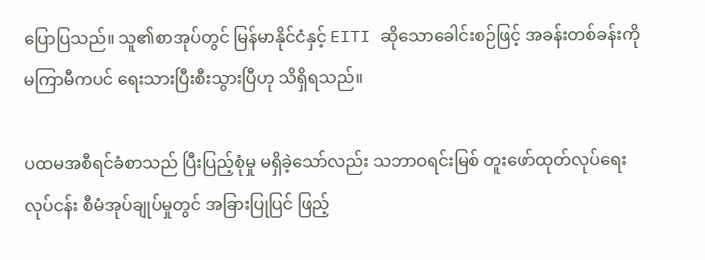ပြောပြသည်။ သူ၏စာအုပ်တွင် မြန်မာနိုင်ငံနှင့် EITI ဆိုသောခေါင်းစဉ်ဖြင့် အခန်းတစ်ခန်းကို မကြာမီကပင် ရေးသားပြီးစီးသွားပြီဟု သိရှိရသည်။

ပထမအစီရင်ခံစာသည် ပြီးပြည့်စုံမှု မရှိခဲ့သော်လည်း သဘာဝရင်းမြစ် တူးဖော်ထုတ်လုပ်ရေးလုပ်ငန်း စီမံအုပ်ချုပ်မှုတွင် အခြားပြုပြင် ဖြည့်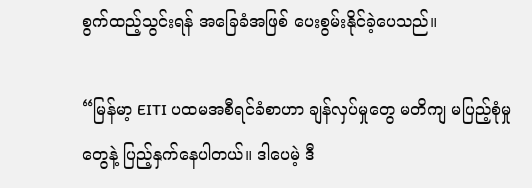စွက်ထည့်သွင်းရန် အခြေခံအဖြစ် ပေးစွမ်းနိုင်ခဲ့ပေသည်။

“မြန်မာ့ EITI ပထမအစီရင်ခံစာဟာ ချန်လှပ်မှုတွေ မတိကျ မပြည့်စုံမှုတွေနဲ့ ပြည့်နှက်နေပါတယ်။ ဒါပေမဲ့ ဒီ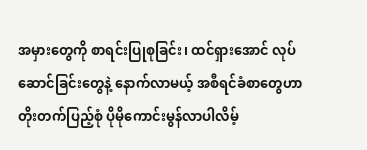အမှားတွေကို စာရင်းပြုစုခြင်း၊ ထင်ရှားအောင် လုပ်ဆောင်ခြင်းတွေနဲ့ နောက်လာမယ့် အစီရင်ခံစာတွေဟာ တိုးတက်ပြည့်စုံ ပိုမိုကောင်းမွန်လာပါလိမ့်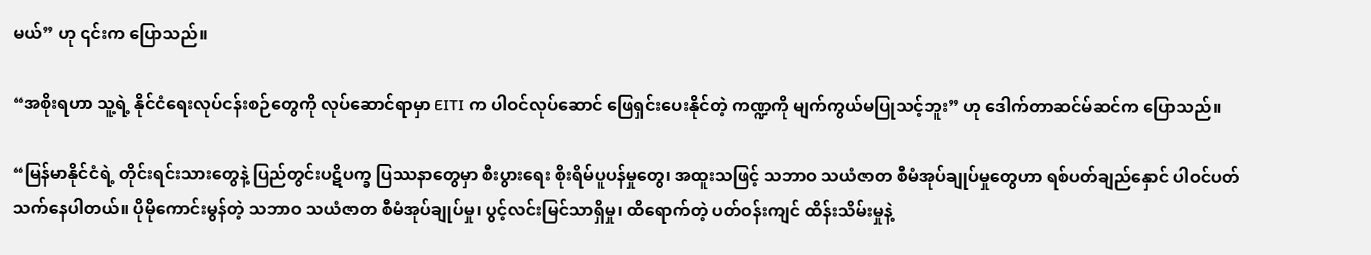မယ်” ဟု ၎င်းက ပြောသည်။

“အစိုးရဟာ သူ့ရဲ့ နိုင်ငံရေးလုပ်ငန်းစဉ်တွေကို လုပ်ဆောင်ရာမှာ EITI က ပါဝင်လုပ်ဆောင် ဖြေရှင်းပေးနိုင်တဲ့ ကဏ္ဍကို မျက်ကွယ်မပြုသင့်ဘူး” ဟု ဒေါက်တာဆင်မ်ဆင်က ပြောသည်။

“မြန်မာနိုင်ငံရဲ့ တိုင်းရင်းသားတွေနဲ့ ပြည်တွင်းပဋိပက္ခ ပြဿနာတွေမှာ စီးပွားရေး စိုးရိမ်ပူပန်မှုတွေ၊ အထူးသဖြင့် သဘာဝ သယံဇာတ စီမံအုပ်ချုပ်မှုတွေဟာ ရစ်ပတ်ချည်နှောင် ပါဝင်ပတ်သက်နေပါတယ်။ ပိုမိုကောင်းမွန်တဲ့ သဘာဝ သယံဇာတ စီမံအုပ်ချုပ်မှု၊ ပွင့်လင်းမြင်သာရှိမှု၊ ထိရောက်တဲ့ ပတ်ဝန်းကျင် ထိန်းသိမ်းမှုနဲ့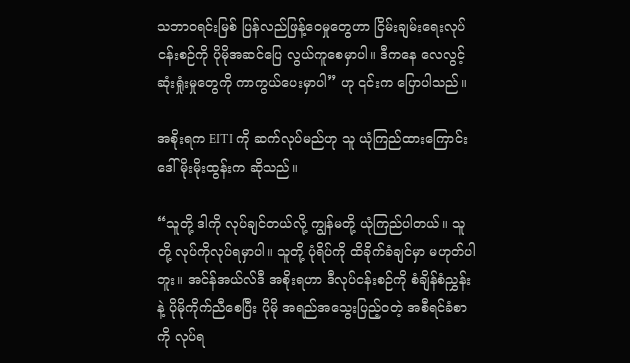သဘာဝရင်းမြစ် ပြန်လည်ဖြန့်ဝေမှုတွေဟာ ငြိမ်းချမ်းရေးလုပ်ငန်းစဉ်ကို ပိုမိုအဆင်ပြေ လွယ်ကူစေမှာပါ။ ဒီကနေ လေလွင့်ဆုံးရှုံးမှုတွေကို ကာကွယ်ပေးမှာပါ” ဟု ၎င်းက ပြောပါသည်။

အစိုးရက EITI ကို ဆက်လုပ်မည်ဟု သူ ယုံကြည်ထားကြောင်း ဒေါ်မိုးမိုးထွန်းက ဆိုသည်။

“သူတို့ ဒါကို လုပ်ချင်တယ်လို့ ကျွန်မတို့ ယုံကြည်ပါတယ်။ သူတို့ လုပ်ကိုလုပ်ရမှာပါ။ သူတို့ ပုံရိပ်ကို ထိခိုက်ခံချင်မှာ မဟုတ်ပါဘူး။ အင်န်အယ်လ်ဒီ အစိုးရဟာ ဒီလုပ်ငန်းစဉ်ကို စံချိန်စံညွှန်းနဲ့ ပိုမိုကိုက်ညီစေပြီး ပိုမို အရည်အသွေးပြည့်ဝတဲ့ အစီရင်ခံစာကို လုပ်ရ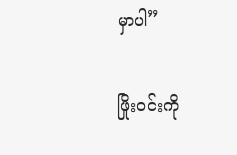မှာပါ”

ဖြိုးဝင်းကို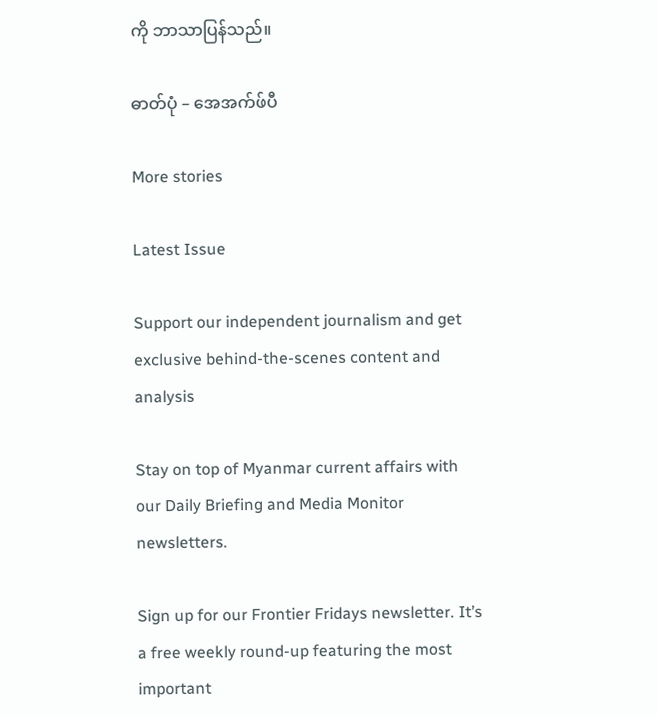ကို ဘာသာပြန်သည်။

ဓာတ်ပုံ – အေအက်ဖ်ပီ

More stories

Latest Issue

Support our independent journalism and get exclusive behind-the-scenes content and analysis

Stay on top of Myanmar current affairs with our Daily Briefing and Media Monitor newsletters.

Sign up for our Frontier Fridays newsletter. It’s a free weekly round-up featuring the most important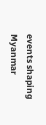events shaping Myanmar